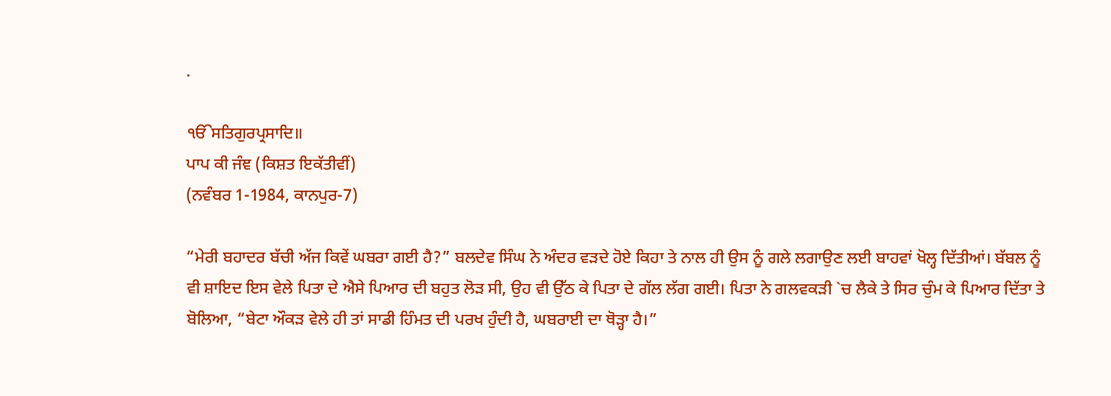.

ੴਸਤਿਗੁਰਪ੍ਰਸਾਦਿ॥
ਪਾਪ ਕੀ ਜੰਞ (ਕਿਸ਼ਤ ਇਕੱਤੀਵੀਂ)
(ਨਵੰਬਰ 1-1984, ਕਾਨਪੁਰ-7)

“ਮੇਰੀ ਬਹਾਦਰ ਬੱਚੀ ਅੱਜ ਕਿਵੇਂ ਘਬਰਾ ਗਈ ਹੈ?” ਬਲਦੇਵ ਸਿੰਘ ਨੇ ਅੰਦਰ ਵੜਦੇ ਹੋਏ ਕਿਹਾ ਤੇ ਨਾਲ ਹੀ ਉਸ ਨੂੰ ਗਲੇ ਲਗਾਉਣ ਲਈ ਬਾਹਵਾਂ ਖੋਲ੍ਹ ਦਿੱਤੀਆਂ। ਬੱਬਲ ਨੂੰ ਵੀ ਸ਼ਾਇਦ ਇਸ ਵੇਲੇ ਪਿਤਾ ਦੇ ਐਸੇ ਪਿਆਰ ਦੀ ਬਹੁਤ ਲੋੜ ਸੀ, ਉਹ ਵੀ ਉੱਠ ਕੇ ਪਿਤਾ ਦੇ ਗੱਲ ਲੱਗ ਗਈ। ਪਿਤਾ ਨੇ ਗਲਵਕੜੀ `ਚ ਲੈਕੇ ਤੇ ਸਿਰ ਚੁੰਮ ਕੇ ਪਿਆਰ ਦਿੱਤਾ ਤੇ ਬੋਲਿਆ, “ਬੇਟਾ ਔਕੜ ਵੇਲੇ ਹੀ ਤਾਂ ਸਾਡੀ ਹਿੰਮਤ ਦੀ ਪਰਖ ਹੁੰਦੀ ਹੈ, ਘਬਰਾਈ ਦਾ ਥੋੜ੍ਹਾ ਹੈ।”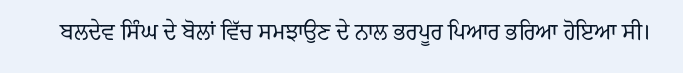ਬਲਦੇਵ ਸਿੰਘ ਦੇ ਬੋਲਾਂ ਵਿੱਚ ਸਮਝਾਉਣ ਦੇ ਨਾਲ ਭਰਪੂਰ ਪਿਆਰ ਭਰਿਆ ਹੋਇਆ ਸੀ।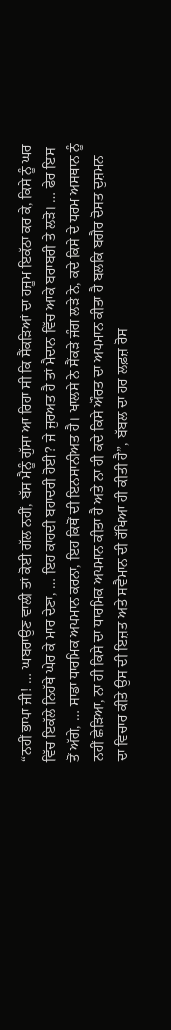“ਨਹੀਂ ਭਾਪਾ ਜੀ! … ਘਬਰਾਉਣ ਵਾਲੀ ਤਾਂ ਕੋਈ ਗੱਲ ਨਹੀਂ, ਬੱਸ ਮੈਨੂੰ ਗੁੱਸਾ ਆ ਰਿਹਾ ਸੀ ਕਿ ਸੈਂਕੜਿਆਂ ਦਾ ਹਜੂਮ ਇਕੱਠਾ ਕਰ ਕੇ, ਕਿਸੇ ਨੂੰ ਘਰ ਵਿੱਚ ਇਕੱਲੇ ਨਿਹੱਥੇ ਘੇਰ ਕੇ ਮਾਰ ਦੇਣਾ, … ਇਹ ਕਾਹਦੀ ਬਹਾਦਰੀ ਹੋਈ? ਜੇ ਜੁਰਅਤ ਹੈ ਤਾਂ ਮੈਦਾਨ ਵਿੱਚ ਆਕੇ ਬਰਾਬਰੀ ਤੇ ਲੜੋ। … ਫੇਰ ਇਸ ਤੋਂ ਅੱਗੇ, … ਸਾਡਾ ਧਾਰਮਿਕ ਅਪਮਾਨ ਕਰਨਾ, ਇਹ ਕਿਥੋਂ ਦੀ ਇਨਸਾਨੀਅਤ ਹੈ। ਖਾਲਸੇ ਨੇ ਸੈਂਕੜੇ ਜੰਗ ਲੜੇ ਨੇ, ਕਦੇ ਕਿਸੇ ਦੇ ਧਰਮ ਅਸਥਾਨ ਨੂੰ ਨਹੀਂ ਛੇੜਿਆ, ਨਾ ਹੀ ਕਿਸੇ ਦਾ ਧਾਰਮਿਕ ਅਪਮਾਨ ਕੀਤਾ ਹੈ ਅਤੇ ਨਾ ਹੀ ਕਦੇ ਕਿਸੇ ਔਰਤ ਦਾ ਅਪਮਾਨ ਕੀਤਾ ਹੈ ਬਲਕਿ ਬਗੈਰ ਦੋਸਤ ਦੁਸ਼ਮਨ ਦਾ ਵਿਚਾਰ ਕੀਤੇ ਉਸ ਦੀ ਇਜ਼ਤ ਅਤੇ ਸਵੈਮਾਨ ਦੀ ਰੱਖਿਆ ਹੀ ਕੀਤੀ ਹੈ”, ਬੱਬਲ ਦਾ ਹਰ ਲਫ਼ਜ਼ ਰੋਸ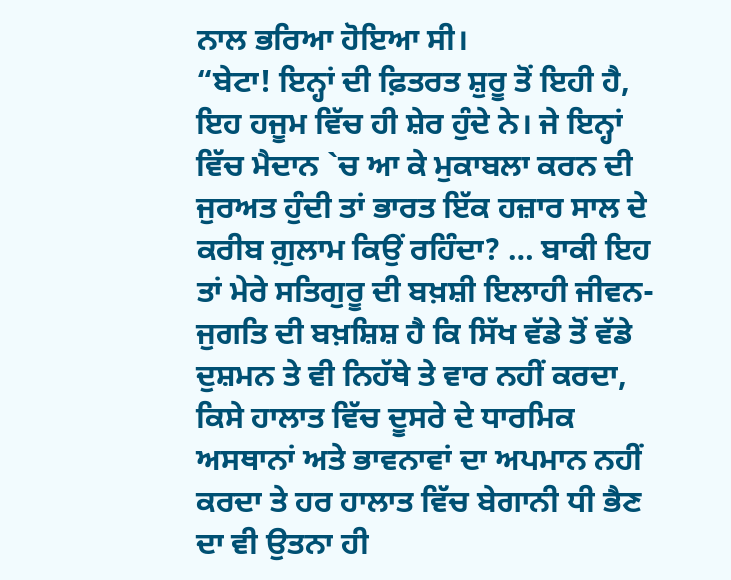ਨਾਲ ਭਰਿਆ ਹੋਇਆ ਸੀ।
“ਬੇਟਾ! ਇਨ੍ਹਾਂ ਦੀ ਫ਼ਿਤਰਤ ਸ਼ੁਰੂ ਤੋਂ ਇਹੀ ਹੈ, ਇਹ ਹਜੂਮ ਵਿੱਚ ਹੀ ਸ਼ੇਰ ਹੁੰਦੇ ਨੇ। ਜੇ ਇਨ੍ਹਾਂ ਵਿੱਚ ਮੈਦਾਨ `ਚ ਆ ਕੇ ਮੁਕਾਬਲਾ ਕਰਨ ਦੀ ਜੁਰਅਤ ਹੁੰਦੀ ਤਾਂ ਭਾਰਤ ਇੱਕ ਹਜ਼ਾਰ ਸਾਲ ਦੇ ਕਰੀਬ ਗ਼ੁਲਾਮ ਕਿਉਂ ਰਹਿੰਦਾ? … ਬਾਕੀ ਇਹ ਤਾਂ ਮੇਰੇ ਸਤਿਗੁਰੂ ਦੀ ਬਖ਼ਸ਼ੀ ਇਲਾਹੀ ਜੀਵਨ-ਜੁਗਤਿ ਦੀ ਬਖ਼ਸ਼ਿਸ਼ ਹੈ ਕਿ ਸਿੱਖ ਵੱਡੇ ਤੋਂ ਵੱਡੇ ਦੁਸ਼ਮਨ ਤੇ ਵੀ ਨਿਹੱਥੇ ਤੇ ਵਾਰ ਨਹੀਂ ਕਰਦਾ, ਕਿਸੇ ਹਾਲਾਤ ਵਿੱਚ ਦੂਸਰੇ ਦੇ ਧਾਰਮਿਕ ਅਸਥਾਨਾਂ ਅਤੇ ਭਾਵਨਾਵਾਂ ਦਾ ਅਪਮਾਨ ਨਹੀਂ ਕਰਦਾ ਤੇ ਹਰ ਹਾਲਾਤ ਵਿੱਚ ਬੇਗਾਨੀ ਧੀ ਭੈਣ ਦਾ ਵੀ ਉਤਨਾ ਹੀ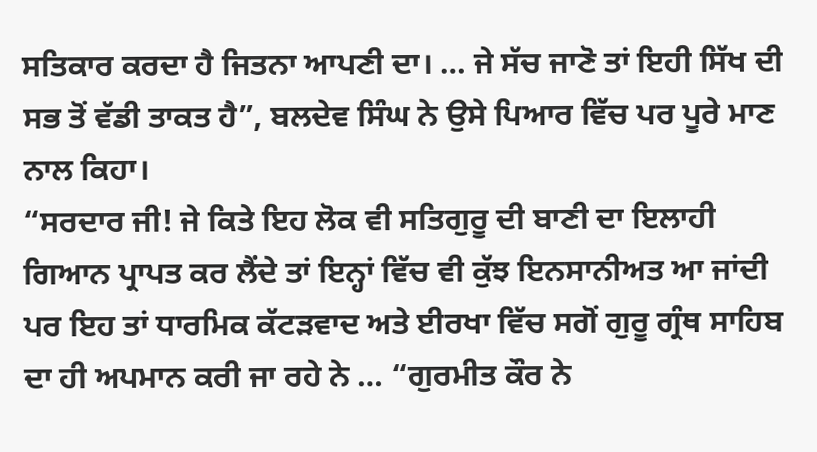ਸਤਿਕਾਰ ਕਰਦਾ ਹੈ ਜਿਤਨਾ ਆਪਣੀ ਦਾ। … ਜੇ ਸੱਚ ਜਾਣੋ ਤਾਂ ਇਹੀ ਸਿੱਖ ਦੀ ਸਭ ਤੋਂ ਵੱਡੀ ਤਾਕਤ ਹੈ”, ਬਲਦੇਵ ਸਿੰਘ ਨੇ ਉਸੇ ਪਿਆਰ ਵਿੱਚ ਪਰ ਪੂਰੇ ਮਾਣ ਨਾਲ ਕਿਹਾ।
“ਸਰਦਾਰ ਜੀ! ਜੇ ਕਿਤੇ ਇਹ ਲੋਕ ਵੀ ਸਤਿਗੁਰੂ ਦੀ ਬਾਣੀ ਦਾ ਇਲਾਹੀ ਗਿਆਨ ਪ੍ਰਾਪਤ ਕਰ ਲੈਂਦੇ ਤਾਂ ਇਨ੍ਹਾਂ ਵਿੱਚ ਵੀ ਕੁੱਝ ਇਨਸਾਨੀਅਤ ਆ ਜਾਂਦੀ ਪਰ ਇਹ ਤਾਂ ਧਾਰਮਿਕ ਕੱਟੜਵਾਦ ਅਤੇ ਈਰਖਾ ਵਿੱਚ ਸਗੋਂ ਗੁਰੂ ਗ੍ਰੰਥ ਸਾਹਿਬ ਦਾ ਹੀ ਅਪਮਾਨ ਕਰੀ ਜਾ ਰਹੇ ਨੇ … “ਗੁਰਮੀਤ ਕੌਰ ਨੇ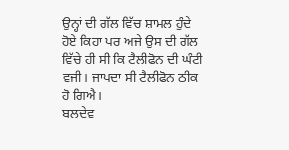ਉਨ੍ਹਾਂ ਦੀ ਗੱਲ ਵਿੱਚ ਸ਼ਾਮਲ ਹੁੰਦੇ ਹੋਏ ਕਿਹਾ ਪਰ ਅਜੇ ਉਸ ਦੀ ਗੱਲ ਵਿੱਚੇ ਹੀ ਸੀ ਕਿ ਟੈਲੀਫੋਨ ਦੀ ਘੰਟੀ ਵਜੀ। ਜਾਪਦਾ ਸੀ ਟੈਲੀਫੋਨ ਠੀਕ ਹੋ ਗਿਐ।
ਬਲਦੇਵ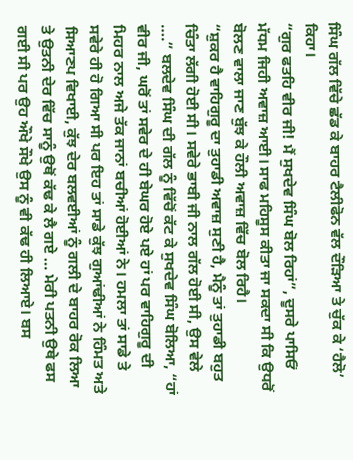ਸਿੰਘ ਗੱਲ ਵਿੱਚੇ ਛੱਡ ਕੇ ਬਾਹਰ ਟੈਲੀਫੋਨ ਵੱਲ ਦੌੜਿਆ ਤੇ ਚੁੱਕ ਕੇ ‘ਹੈਲੋ’ ਕਿਹਾ।
“ਗੁਰ ਫਤਹਿ ਵੀਰ ਜੀ! ਮੈਂ ਸੁਖਦੇਵ ਸਿੰਘ ਬੋਲ ਰਿਹਾਂ”, ਦੂਸਰੇ ਪਾਸਿਓਂ ਮੱਧਮ ਜਿਹੀ ਅਵਾਜ਼ ਆਈ। ਸਾਫ ਮਹਿਸੂਸ ਕੀਤਾ ਜਾ ਸਕਦਾ ਸੀ ਕਿ ਉਧਰੋਂ ਬੋਲਣ ਵਾਲਾ ਜਾਣ ਬੁੱਝ ਕੇ ਹੌਲੀ ਅਵਾਜ਼ ਵਿੱਚ ਬੋਲ ਰਿਹੈ।
“ਸ਼ੁਕਰ ਹੈ ਵਾਹਿਗੁਰੂ ਦਾ ਤੁਹਾਡੀ ਅਵਾਜ਼ ਸੁਣੀ ਹੈ, ਮੈਨੂੰ ਤਾਂ ਤੁਹਾਡੀ ਬਹੁਤ ਚਿੰਤਾ ਲੱਗੀ ਹੋਈ ਸੀ। ਸਵੇਰੇ ਭਾਬੀ ਜੀ ਨਾਲ ਗੱਲ ਹੋਈ ਸੀ, ਉਸ ਵੇਲੇ ….” ਬਲਦੇਵ ਸਿੰਘ ਦੀ ਗੱਲ ਨੂੰ ਵਿੱਚੋਂ ਕੱਟ ਕੇ ਸੁਖਦੇਵ ਸਿੰਘ ਬੋਲਿਆ, “ਹਾਂ ਵੀਰ ਜੀ, ਘਰੋਂ ਤਾਂ ਸਵੇਰ ਦੇ ਹੀ ਬੇਘਰ ਹੋਏ ਪਏ ਹਾਂ ਪਰ ਵਾਹਿਗੁਰੂ ਦੀ ਮਿਹਰ ਨਾਲ ਅਜੇ ਤੱਕ ਜਾਨਾਂ ਬਚੀਆਂ ਹੋਈਆਂ ਨੇ। ਹਮਲਾ ਤਾਂ ਸਾਡੇ ਤੇ ਸਵੇਰੇ ਹੀ ਹੋ ਗਿਆ ਸੀ ਪਰ ਇਹ ਤਾਂ ਸਾਡੇ ਕੁੱਝ ਗੁਆਂਢੀਆਂ ਨੇ ਹਿੰਮਤ ਅਤੇ ਸਿਆਣਪ ਵਿਖਾਈ, ਕੁੱਝ ਦੇਰ ਬਲਵਈਆਂ ਨੂੰ ਗਲੀ ਦੇ ਬਾਹਰ ਰੋਕ ਲਿਆ ਤੇ ਉਤਨੀ ਦੇਰ ਵਿੱਚ ਸਾਨੂੰ ਉਥੋਂ ਕੱਢ ਕੇ ਲੈ ਗਏ … ਮੇਰੀ ਪਤਨੀ ਉਥੇ ਫਸ ਗਈ ਸੀ ਪਰ ਉਹ ਔਖੇ ਸੌਖੇ ਉਸ ਨੂੰ ਵੀ ਕੱਢ ਹੀ ਲਿਆਏ। ਬਸ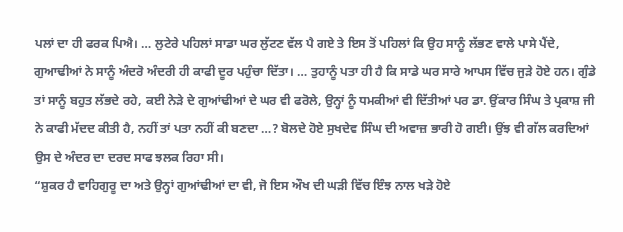ਪਲਾਂ ਦਾ ਹੀ ਫਰਕ ਪਿਐ। … ਲੁਟੇਰੇ ਪਹਿਲਾਂ ਸਾਡਾ ਘਰ ਲੁੱਟਣ ਵੱਲ ਪੈ ਗਏ ਤੇ ਇਸ ਤੋਂ ਪਹਿਲਾਂ ਕਿ ਉਹ ਸਾਨੂੰ ਲੱਭਣ ਵਾਲੇ ਪਾਸੇ ਪੈਂਦੇ, ਗੁਆਢੀਆਂ ਨੇ ਸਾਨੂੰ ਅੰਦਰੋ ਅੰਦਰੀ ਹੀ ਕਾਫੀ ਦੂਰ ਪਹੁੰਚਾ ਦਿੱਤਾ। … ਤੁਹਾਨੂੰ ਪਤਾ ਹੀ ਹੈ ਕਿ ਸਾਡੇ ਘਰ ਸਾਰੇ ਆਪਸ ਵਿੱਚ ਜੁੜੇ ਹੋਏ ਹਨ। ਗੁੰਡੇ ਤਾਂ ਸਾਨੂੰ ਬਹੁਤ ਲੱਭਦੇ ਰਹੇ, ਕਈ ਨੇੜੇ ਦੇ ਗੁਆਂਢੀਆਂ ਦੇ ਘਰ ਵੀ ਫਰੋਲੇ, ਉਨ੍ਹਾਂ ਨੂੰ ਧਮਕੀਆਂ ਵੀ ਦਿੱਤੀਆਂ ਪਰ ਡਾ. ਉਂਕਾਰ ਸਿੰਘ ਤੇ ਪ੍ਰਕਾਸ਼ ਜੀ ਨੇ ਕਾਫੀ ਮੱਦਦ ਕੀਤੀ ਹੈ, ਨਹੀਂ ਤਾਂ ਪਤਾ ਨਹੀਂ ਕੀ ਬਣਦਾ …? ਬੋਲਦੇ ਹੋਏ ਸੁਖਦੇਵ ਸਿੰਘ ਦੀ ਅਵਾਜ਼ ਭਾਰੀ ਹੋ ਗਈ। ਉਂਝ ਵੀ ਗੱਲ ਕਰਦਿਆਂ ਉਸ ਦੇ ਅੰਦਰ ਦਾ ਦਰਦ ਸਾਫ ਝਲਕ ਰਿਹਾ ਸੀ।
“ਸ਼ੁਕਰ ਹੈ ਵਾਹਿਗੁਰੂ ਦਾ ਅਤੇ ਉਨ੍ਹਾਂ ਗੁਆਂਢੀਆਂ ਦਾ ਵੀ, ਜੋ ਇਸ ਔਖ ਦੀ ਘੜੀ ਵਿੱਚ ਇੰਝ ਨਾਲ ਖੜੇ ਹੋਏ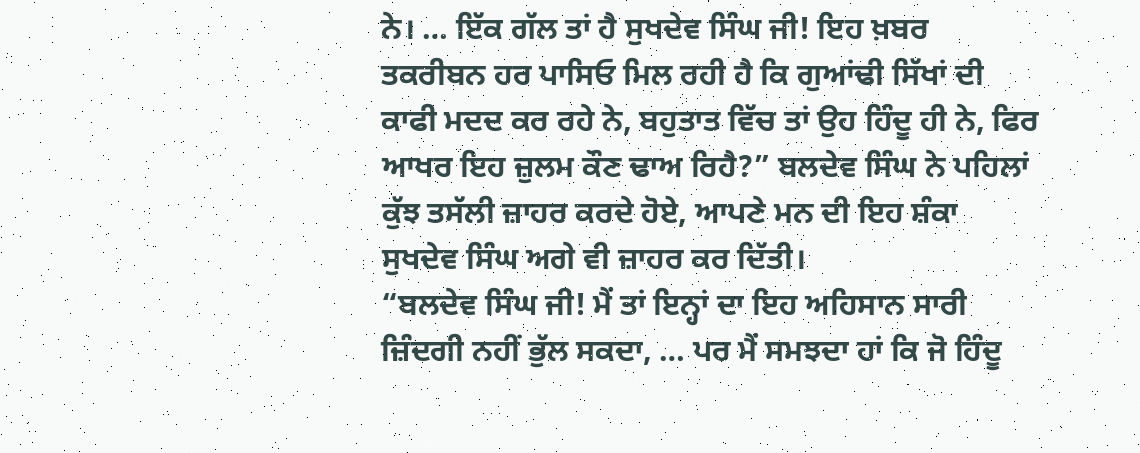ਨੇ। … ਇੱਕ ਗੱਲ ਤਾਂ ਹੈ ਸੁਖਦੇਵ ਸਿੰਘ ਜੀ! ਇਹ ਖ਼ਬਰ ਤਕਰੀਬਨ ਹਰ ਪਾਸਿਓ ਮਿਲ ਰਹੀ ਹੈ ਕਿ ਗੁਆਂਢੀ ਸਿੱਖਾਂ ਦੀ ਕਾਫੀ ਮਦਦ ਕਰ ਰਹੇ ਨੇ, ਬਹੁਤਾਤ ਵਿੱਚ ਤਾਂ ਉਹ ਹਿੰਦੂ ਹੀ ਨੇ, ਫਿਰ ਆਖਰ ਇਹ ਜ਼ੁਲਮ ਕੌਣ ਢਾਅ ਰਿਹੈ?” ਬਲਦੇਵ ਸਿੰਘ ਨੇ ਪਹਿਲਾਂ ਕੁੱਝ ਤਸੱਲੀ ਜ਼ਾਹਰ ਕਰਦੇ ਹੋਏ, ਆਪਣੇ ਮਨ ਦੀ ਇਹ ਸ਼ੰਕਾ ਸੁਖਦੇਵ ਸਿੰਘ ਅਗੇ ਵੀ ਜ਼ਾਹਰ ਕਰ ਦਿੱਤੀ।
“ਬਲਦੇਵ ਸਿੰਘ ਜੀ! ਮੈਂ ਤਾਂ ਇਨ੍ਹਾਂ ਦਾ ਇਹ ਅਹਿਸਾਨ ਸਾਰੀ ਜ਼ਿੰਦਗੀ ਨਹੀਂ ਭੁੱਲ ਸਕਦਾ, … ਪਰ ਮੈਂ ਸਮਝਦਾ ਹਾਂ ਕਿ ਜੋ ਹਿੰਦੂ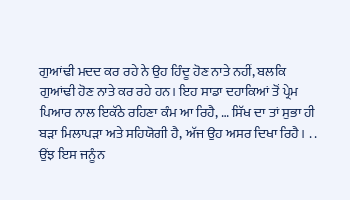ਗੁਆਂਢੀ ਮਦਦ ਕਰ ਰਹੇ ਨੇ ਉਹ ਹਿੰਦੂ ਹੋਣ ਨਾਤੇ ਨਹੀਂ, ਬਲਕਿ ਗੁਆਂਢੀ ਹੋਣ ਨਾਤੇ ਕਰ ਰਹੇ ਹਨ। ਇਹ ਸਾਡਾ ਦਹਾਕਿਆਂ ਤੋਂ ਪ੍ਰੇਮ ਪਿਆਰ ਨਾਲ ਇਕੱਠੇ ਰਹਿਣਾ ਕੰਮ ਆ ਰਿਹੈ, … ਸਿੱਖ ਦਾ ਤਾਂ ਸੁਭਾ ਹੀ ਬੜਾ ਮਿਲਾਪੜਾ ਅਤੇ ਸਹਿਯੋਗੀ ਹੈ, ਅੱਜ ਉਹ ਅਸਰ ਦਿਖਾ ਰਿਹੈ। . . ਉਂਝ ਇਸ ਜਨੂੰਨ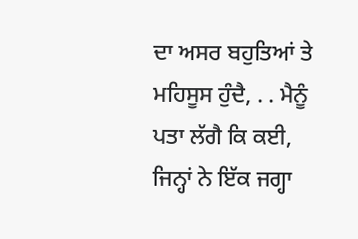ਦਾ ਅਸਰ ਬਹੁਤਿਆਂ ਤੇ ਮਹਿਸੂਸ ਹੁੰਦੈ, . . ਮੈਨੂੰ ਪਤਾ ਲੱਗੈ ਕਿ ਕਈ, ਜਿਨ੍ਹਾਂ ਨੇ ਇੱਕ ਜਗ੍ਹਾ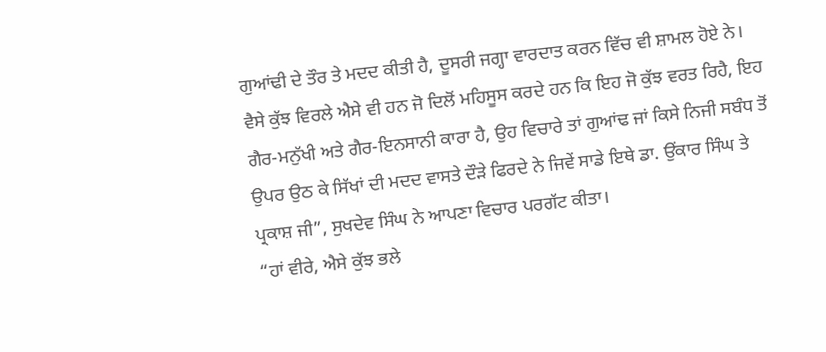ਗੁਆਂਢੀ ਦੇ ਤੌਰ ਤੇ ਮਦਦ ਕੀਤੀ ਹੈ, ਦੂਸਰੀ ਜਗ੍ਹਾ ਵਾਰਦਾਤ ਕਰਨ ਵਿੱਚ ਵੀ ਸ਼ਾਮਲ ਹੋਏ ਨੇ। ਵੈਸੇ ਕੁੱਝ ਵਿਰਲੇ ਐਸੇ ਵੀ ਹਨ ਜੋ ਦਿਲੋਂ ਮਹਿਸੂਸ ਕਰਦੇ ਹਨ ਕਿ ਇਹ ਜੋ ਕੁੱਝ ਵਰਤ ਰਿਹੈ, ਇਹ ਗੈਰ-ਮਨੁੱਖੀ ਅਤੇ ਗੈਰ-ਇਨਸਾਨੀ ਕਾਰਾ ਹੈ, ਉਹ ਵਿਚਾਰੇ ਤਾਂ ਗੁਆਂਢ ਜਾਂ ਕਿਸੇ ਨਿਜੀ ਸਬੰਧ ਤੋਂ ਉਪਰ ਉਠ ਕੇ ਸਿੱਖਾਂ ਦੀ ਮਦਦ ਵਾਸਤੇ ਦੌੜੇ ਫਿਰਦੇ ਨੇ ਜਿਵੇਂ ਸਾਡੇ ਇਥੇ ਡਾ. ਉਂਕਾਰ ਸਿੰਘ ਤੇ ਪ੍ਰਕਾਸ਼ ਜੀ”, ਸੁਖਦੇਵ ਸਿੰਘ ਨੇ ਆਪਣਾ ਵਿਚਾਰ ਪਰਗੱਟ ਕੀਤਾ।
“ਹਾਂ ਵੀਰੇ, ਐਸੇ ਕੁੱਝ ਭਲੇ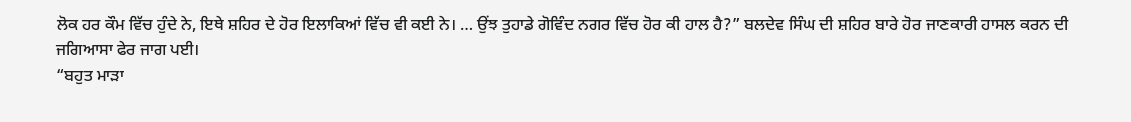ਲੋਕ ਹਰ ਕੌਮ ਵਿੱਚ ਹੁੰਦੇ ਨੇ, ਇਥੇ ਸ਼ਹਿਰ ਦੇ ਹੋਰ ਇਲਾਕਿਆਂ ਵਿੱਚ ਵੀ ਕਈ ਨੇ। … ਉਂਝ ਤੁਹਾਡੇ ਗੋਵਿੰਦ ਨਗਰ ਵਿੱਚ ਹੋਰ ਕੀ ਹਾਲ ਹੈ?” ਬਲਦੇਵ ਸਿੰਘ ਦੀ ਸ਼ਹਿਰ ਬਾਰੇ ਹੋਰ ਜਾਣਕਾਰੀ ਹਾਸਲ ਕਰਨ ਦੀ ਜਗਿਆਸਾ ਫੇਰ ਜਾਗ ਪਈ।
“ਬਹੁਤ ਮਾੜਾ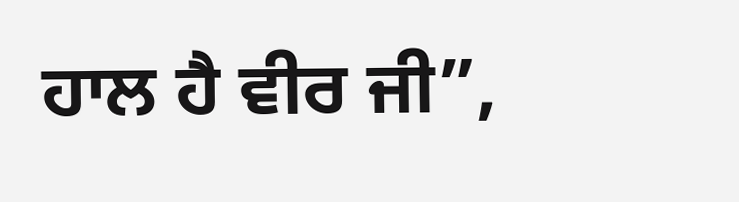ਹਾਲ ਹੈ ਵੀਰ ਜੀ”,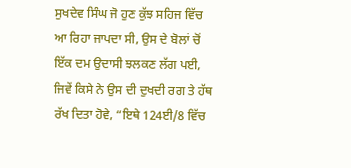ਸੁਖਦੇਵ ਸਿੰਘ ਜੋ ਹੁਣ ਕੁੱਝ ਸਹਿਜ ਵਿੱਚ ਆ ਰਿਹਾ ਜਾਪਦਾ ਸੀ, ਉਸ ਦੇ ਬੋਲਾਂ ਚੋਂ ਇੱਕ ਦਮ ਉਦਾਸੀ ਝਲਕਣ ਲੱਗ ਪਈ, ਜਿਵੇਂ ਕਿਸੇ ਨੇ ਉਸ ਦੀ ਦੁਖਦੀ ਰਗ ਤੇ ਹੱਥ ਰੱਖ ਦਿਤਾ ਹੋਵੇ, “ਇਥੇ 124ਈ/8 ਵਿੱਚ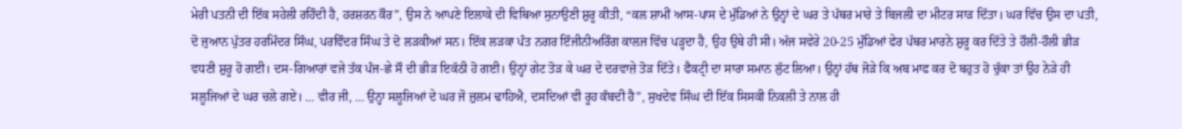ਮੇਰੀ ਪਤਨੀ ਦੀ ਇੱਕ ਸਹੇਲੀ ਰਹਿੰਦੀ ਹੈ, ਹਰਸ਼ਰਨ ਕੌਰ”, ਉਸ ਨੇ ਆਪਣੇ ਇਲਾਕੇ ਦੀ ਵਿਥਿਆ ਸੁਨਾਉਣੀ ਸ਼ੁਰੂ ਕੀਤੀ, “ਕਲ ਸ਼ਾਮੀਂ ਆਸ-ਪਾਸ ਦੇ ਮੁੰਡਿਆਂ ਨੇ ਉਨ੍ਹਾਂ ਦੇ ਘਰ ਤੇ ਪੱਥਰ ਮਾਰੇ ਤੇ ਬਿਜਲੀ ਦਾ ਮੀਟਰ ਸਾੜ ਦਿੱਤਾ। ਘਰ ਵਿੱਚ ਉਸ ਦਾ ਪਤੀ, ਦੋ ਜੁਆਨ ਪੁੱਤਰ ਹਰਮਿੰਦਰ ਸਿੰਘ, ਪਰਵਿੰਦਰ ਸਿੰਘ ਤੇ ਦੋ ਲੜਕੀਆਂ ਸਨ। ਇੱਕ ਲੜਕਾ ਪੰਤ ਨਗਰ ਇੰਜੀਨੀਅਰਿੰਗ ਕਾਲਜ ਵਿੱਚ ਪੜ੍ਹਦਾ ਹੈ, ਉਹ ਉਥੇ ਹੀ ਸੀ। ਅੱਜ ਸਵੇਰੇ 20-25 ਮੁੰਡਿਆਂ ਫੇਰ ਪੱਥਰ ਮਾਰਨੇ ਸ਼ੁਰੂ ਕਰ ਦਿੱਤੇ ਤੇ ਹੌਲੀ-ਹੌਲੀ ਭੀੜ ਵਧਣੀ ਸ਼ੁਰੂ ਹੋ ਗਈ। ਦਸ-ਗਿਆਰਾਂ ਵਜੇ ਤੱਕ ਪੰਜ-ਛੇ ਸੌ ਦੀ ਭੀੜ ਇਕੱਠੀ ਹੋ ਗਈ। ਉਨ੍ਹਾਂ ਗੇਟ ਤੋੜ ਕੇ ਘਰ ਦੇ ਦਰਵਾਜ਼ੇ ਤੋੜ ਦਿੱਤੇ। ਫੈਕਟ੍ਰੀ ਦਾ ਸਾਰਾ ਸਮਾਨ ਲੁੱਟ ਲਿਆ। ਉਨ੍ਹਾਂ ਹੱਥ ਜੋੜੇ ਕਿ ਅਬ ਮਾਫ ਕਰ ਦੋ ਬਹੁਤ ਹੋ ਚੁੱਕਾ ਤਾਂ ਉਹ ਨੇੜੇ ਹੀ ਸਲੂਜਿਆਂ ਦੇ ਘਰ ਚਲੇ ਗਏ। … ਵੀਰ ਜੀ, … ਉਨ੍ਹਾ ਸਲੂਜਿਆਂ ਦੇ ਘਰ ਜੋ ਜ਼ੁਲਮ ਢਾਹਿਐ, ਦਸਦਿਆਂ ਵੀ ਰੂਹ ਕੰਬਦੀ ਹੈ”, ਸੁਖਦੇਵ ਸਿੰਘ ਦੀ ਇੱਕ ਸਿਸਕੀ ਨਿਕਲੀ ਤੇ ਨਾਲ ਹੀ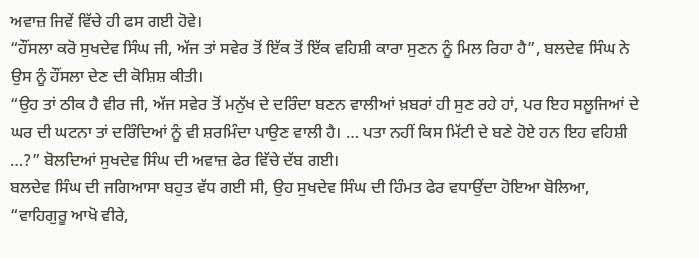ਅਵਾਜ਼ ਜਿਵੇਂ ਵਿੱਚੇ ਹੀ ਫਸ ਗਈ ਹੋਵੇ।
“ਹੌਂਸਲਾ ਕਰੋ ਸੁਖਦੇਵ ਸਿੰਘ ਜੀ, ਅੱਜ ਤਾਂ ਸਵੇਰ ਤੋਂ ਇੱਕ ਤੋਂ ਇੱਕ ਵਹਿਸ਼ੀ ਕਾਰਾ ਸੁਣਨ ਨੂੰ ਮਿਲ ਰਿਹਾ ਹੈ”, ਬਲਦੇਵ ਸਿੰਘ ਨੇ ਉਸ ਨੂੰ ਹੌਂਸਲਾ ਦੇਣ ਦੀ ਕੋਸ਼ਿਸ਼ ਕੀਤੀ।
“ਉਹ ਤਾਂ ਠੀਕ ਹੈ ਵੀਰ ਜੀ, ਅੱਜ ਸਵੇਰ ਤੋਂ ਮਨੁੱਖ ਦੇ ਦਰਿੰਦਾ ਬਣਨ ਵਾਲੀਆਂ ਖ਼ਬਰਾਂ ਹੀ ਸੁਣ ਰਹੇ ਹਾਂ, ਪਰ ਇਹ ਸਲੂਜਿਆਂ ਦੇ ਘਰ ਦੀ ਘਟਨਾ ਤਾਂ ਦਰਿੰਦਿਆਂ ਨੂੰ ਵੀ ਸ਼ਰਮਿੰਦਾ ਪਾਉਣ ਵਾਲੀ ਹੈ। … ਪਤਾ ਨਹੀਂ ਕਿਸ ਮਿੱਟੀ ਦੇ ਬਣੇ ਹੋਏ ਹਨ ਇਹ ਵਹਿਸ਼ੀ …?” ਬੋਲਦਿਆਂ ਸੁਖਦੇਵ ਸਿੰਘ ਦੀ ਅਵਾਜ਼ ਫੇਰ ਵਿੱਚੇ ਦੱਬ ਗਈ।
ਬਲਦੇਵ ਸਿੰਘ ਦੀ ਜਗਿਆਸਾ ਬਹੁਤ ਵੱਧ ਗਈ ਸੀ, ਉਹ ਸੁਖਦੇਵ ਸਿੰਘ ਦੀ ਹਿੰਮਤ ਫੇਰ ਵਧਾਉਂਦਾ ਹੋਇਆ ਬੋਲਿਆ, “ਵਾਹਿਗੁਰੂ ਆਖੋ ਵੀਰੇ,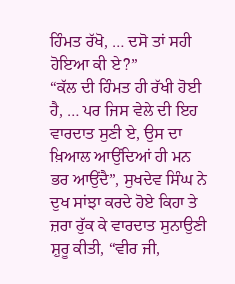ਹਿੰਮਤ ਰੱਖੋ, … ਦਸੋ ਤਾਂ ਸਹੀ ਹੋਇਆ ਕੀ ਏ?”
“ਕੱਲ ਦੀ ਹਿੰਮਤ ਹੀ ਰੱਖੀ ਹੋਈ ਹੈ, … ਪਰ ਜਿਸ ਵੇਲੇ ਦੀ ਇਹ ਵਾਰਦਾਤ ਸੁਣੀ ਏ, ਉਸ ਦਾ ਖ਼ਿਆਲ ਆਉਂਦਿਆਂ ਹੀ ਮਨ ਭਰ ਆਉਂਦੈ”, ਸੁਖਦੇਵ ਸਿੰਘ ਨੇ ਦੁਖ ਸਾਂਝਾ ਕਰਦੇ ਹੋਏ ਕਿਹਾ ਤੇ ਜ਼ਰਾ ਰੁੱਕ ਕੇ ਵਾਰਦਾਤ ਸੁਨਾਉਣੀ ਸ਼ੁਰੂ ਕੀਤੀ, “ਵੀਰ ਜੀ,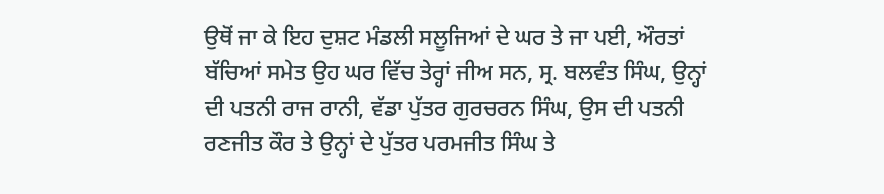ਉਥੋਂ ਜਾ ਕੇ ਇਹ ਦੁਸ਼ਟ ਮੰਡਲੀ ਸਲੂਜਿਆਂ ਦੇ ਘਰ ਤੇ ਜਾ ਪਈ, ਔਰਤਾਂ ਬੱਚਿਆਂ ਸਮੇਤ ਉਹ ਘਰ ਵਿੱਚ ਤੇਰ੍ਹਾਂ ਜੀਅ ਸਨ, ਸ੍ਰ. ਬਲਵੰਤ ਸਿੰਘ, ਉਨ੍ਹਾਂ ਦੀ ਪਤਨੀ ਰਾਜ ਰਾਨੀ, ਵੱਡਾ ਪੁੱਤਰ ਗੁਰਚਰਨ ਸਿੰਘ, ਉਸ ਦੀ ਪਤਨੀ ਰਣਜੀਤ ਕੌਰ ਤੇ ਉਨ੍ਹਾਂ ਦੇ ਪੁੱਤਰ ਪਰਮਜੀਤ ਸਿੰਘ ਤੇ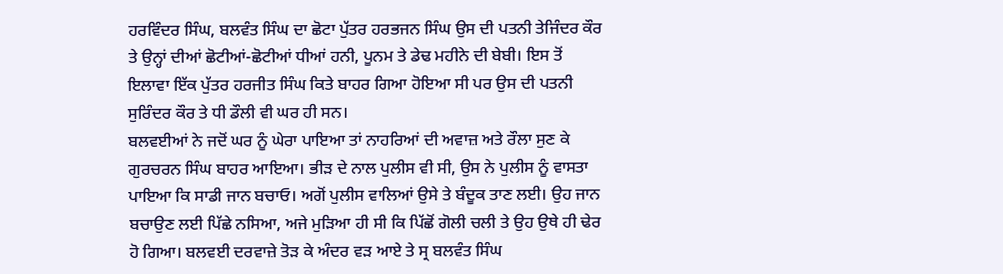ਹਰਵਿੰਦਰ ਸਿੰਘ, ਬਲਵੰਤ ਸਿੰਘ ਦਾ ਛੋਟਾ ਪੁੱਤਰ ਹਰਭਜਨ ਸਿੰਘ ਉਸ ਦੀ ਪਤਨੀ ਤੇਜਿੰਦਰ ਕੌਰ ਤੇ ਉਨ੍ਹਾਂ ਦੀਆਂ ਛੋਟੀਆਂ-ਛੋਟੀਆਂ ਧੀਆਂ ਹਨੀ, ਪੂਨਮ ਤੇ ਡੇਢ ਮਹੀਨੇ ਦੀ ਬੇਬੀ। ਇਸ ਤੋਂ ਇਲਾਵਾ ਇੱਕ ਪੁੱਤਰ ਹਰਜੀਤ ਸਿੰਘ ਕਿਤੇ ਬਾਹਰ ਗਿਆ ਹੋਇਆ ਸੀ ਪਰ ਉਸ ਦੀ ਪਤਨੀ ਸੁਰਿੰਦਰ ਕੌਰ ਤੇ ਧੀ ਡੌਲੀ ਵੀ ਘਰ ਹੀ ਸਨ।
ਬਲਵਈਆਂ ਨੇ ਜਦੋਂ ਘਰ ਨੂੰ ਘੇਰਾ ਪਾਇਆ ਤਾਂ ਨਾਹਰਿਆਂ ਦੀ ਅਵਾਜ਼ ਅਤੇ ਰੌਲਾ ਸੁਣ ਕੇ ਗੁਰਚਰਨ ਸਿੰਘ ਬਾਹਰ ਆਇਆ। ਭੀੜ ਦੇ ਨਾਲ ਪੁਲੀਸ ਵੀ ਸੀ, ਉਸ ਨੇ ਪੁਲੀਸ ਨੂੰ ਵਾਸਤਾ ਪਾਇਆ ਕਿ ਸਾਡੀ ਜਾਨ ਬਚਾਓ। ਅਗੋਂ ਪੁਲੀਸ ਵਾਲਿਆਂ ਉਸੇ ਤੇ ਬੰਦੂਕ ਤਾਣ ਲਈ। ਉਹ ਜਾਨ ਬਚਾਉਣ ਲਈ ਪਿੱਛੇ ਨਸਿਆ, ਅਜੇ ਮੁੜਿਆ ਹੀ ਸੀ ਕਿ ਪਿੱਛੋਂ ਗੋਲੀ ਚਲੀ ਤੇ ਉਹ ਉਥੇ ਹੀ ਢੇਰ ਹੋ ਗਿਆ। ਬਲਵਈ ਦਰਵਾਜ਼ੇ ਤੋੜ ਕੇ ਅੰਦਰ ਵੜ ਆਏ ਤੇ ਸ੍ਰ ਬਲਵੰਤ ਸਿੰਘ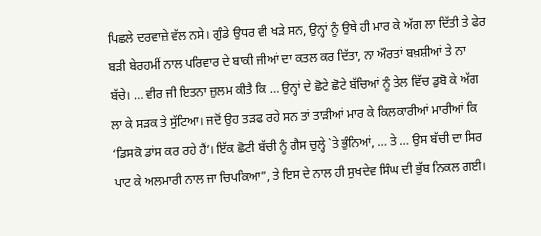ਪਿਛਲੇ ਦਰਵਾਜ਼ੇ ਵੱਲ ਨਸੇ। ਗੁੰਡੇ ਉਧਰ ਵੀ ਖੜੇ ਸਨ, ਉਨ੍ਹਾਂ ਨੂੰ ਉਥੇ ਹੀ ਮਾਰ ਕੇ ਅੱਗ ਲਾ ਦਿੱਤੀ ਤੇ ਫੇਰ ਬੜੀ ਬੇਰਹਮੀਂ ਨਾਲ ਪਰਿਵਾਰ ਦੇ ਬਾਕੀ ਜੀਆਂ ਦਾ ਕਤਲ ਕਰ ਦਿੱਤਾ, ਨਾ ਔਰਤਾਂ ਬਖ਼ਸ਼ੀਆਂ ਤੇ ਨਾ ਬੱਚੇ। … ਵੀਰ ਜੀ ਇਤਨਾ ਜ਼ੁਲਮ ਕੀਤੈ ਕਿ … ਉਨ੍ਹਾਂ ਦੇ ਛੋਟੇ ਛੋਟੇ ਬੱਚਿਆਂ ਨੂੰ ਤੇਲ ਵਿੱਚ ਡੁਬੋ ਕੇ ਅੱਗ ਲਾ ਕੇ ਸੜਕ ਤੇ ਸੁੱਟਿਆ। ਜਦੋਂ ਉਹ ਤੜਫ ਰਹੇ ਸਨ ਤਾਂ ਤਾੜੀਆਂ ਮਾਰ ਕੇ ਕਿਲਕਾਰੀਆਂ ਮਾਰੀਆਂ ਕਿ ‘ਡਿਸਕੋ ਡਾਂਸ ਕਰ ਰਹੇ ਹੈਂ’। ਇੱਕ ਛੋਟੀ ਬੱਚੀ ਨੂੰ ਗੈਸ ਚੁਲ੍ਹੇ `ਤੇ ਭੁੰਨਿਆਂ, … ਤੇ … ਉਸ ਬੱਚੀ ਦਾ ਸਿਰ ਪਾਟ ਕੇ ਅਲਮਾਰੀ ਨਾਲ ਜਾ ਚਿਪਕਿਆ”, ਤੇ ਇਸ ਦੇ ਨਾਲ ਹੀ ਸੁਖਦੇਵ ਸਿੰਘ ਦੀ ਭੁੱਬ ਨਿਕਲ ਗਈ।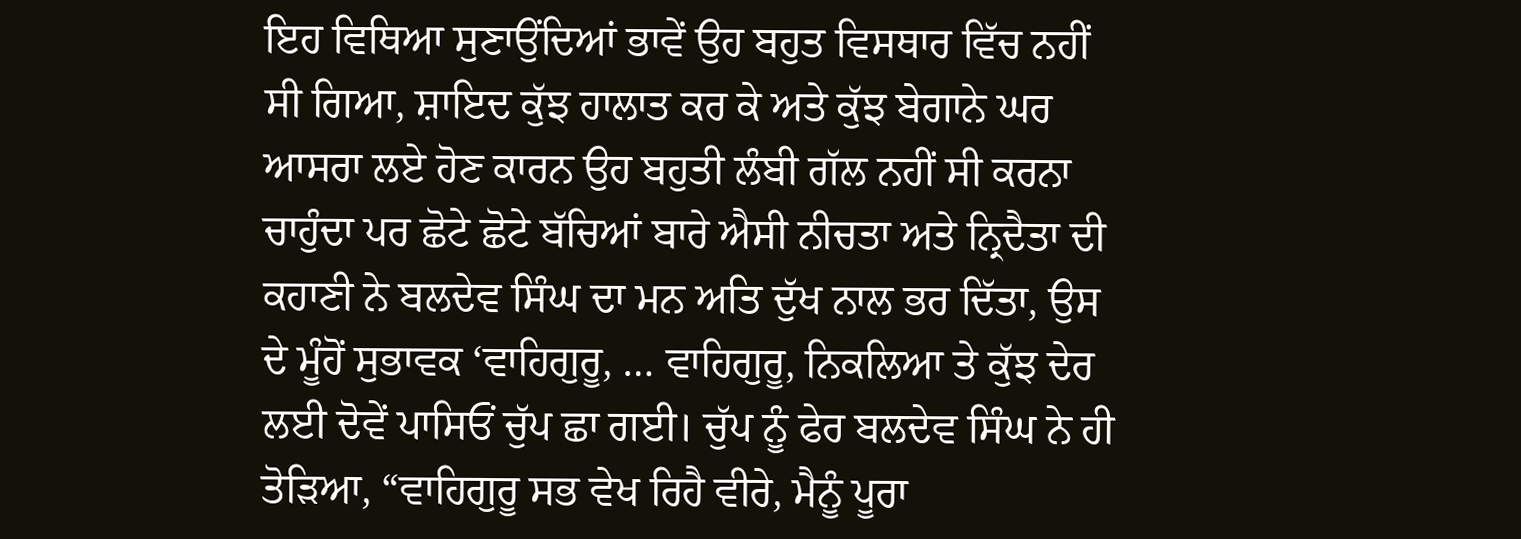ਇਹ ਵਿਥਿਆ ਸੁਣਾਉਂਦਿਆਂ ਭਾਵੇਂ ਉਹ ਬਹੁਤ ਵਿਸਥਾਰ ਵਿੱਚ ਨਹੀਂ ਸੀ ਗਿਆ, ਸ਼ਾਇਦ ਕੁੱਝ ਹਾਲਾਤ ਕਰ ਕੇ ਅਤੇ ਕੁੱਝ ਬੇਗਾਨੇ ਘਰ ਆਸਰਾ ਲਏ ਹੋਣ ਕਾਰਨ ਉਹ ਬਹੁਤੀ ਲੰਬੀ ਗੱਲ ਨਹੀਂ ਸੀ ਕਰਨਾ ਚਾਹੁੰਦਾ ਪਰ ਛੋਟੇ ਛੋਟੇ ਬੱਚਿਆਂ ਬਾਰੇ ਐਸੀ ਨੀਚਤਾ ਅਤੇ ਨ੍ਰਿਦੈਤਾ ਦੀ ਕਹਾਣੀ ਨੇ ਬਲਦੇਵ ਸਿੰਘ ਦਾ ਮਨ ਅਤਿ ਦੁੱਖ ਨਾਲ ਭਰ ਦਿੱਤਾ, ਉਸ ਦੇ ਮੂੰਹੋਂ ਸੁਭਾਵਕ ‘ਵਾਹਿਗੁਰੂ, … ਵਾਹਿਗੁਰੂ, ਨਿਕਲਿਆ ਤੇ ਕੁੱਝ ਦੇਰ ਲਈ ਦੋਵੇਂ ਪਾਸਿਓਂ ਚੁੱਪ ਛਾ ਗਈ। ਚੁੱਪ ਨੂੰ ਫੇਰ ਬਲਦੇਵ ਸਿੰਘ ਨੇ ਹੀ ਤੋੜਿਆ, “ਵਾਹਿਗੁਰੂ ਸਭ ਵੇਖ ਰਿਹੈ ਵੀਰੇ, ਮੈਨੂੰ ਪੂਰਾ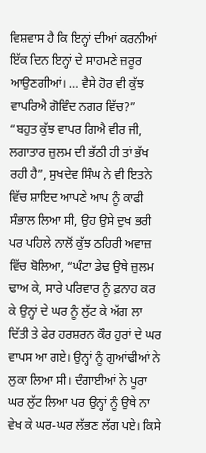ਵਿਸ਼ਵਾਸ ਹੈ ਕਿ ਇਨ੍ਹਾਂ ਦੀਆਂ ਕਰਨੀਆਂ ਇੱਕ ਦਿਨ ਇਨ੍ਹਾਂ ਦੇ ਸਾਹਮਣੇ ਜ਼ਰੂਰ ਆਉਣਗੀਆਂ। … ਵੈਸੇ ਹੋਰ ਵੀ ਕੁੱਝ ਵਾਪਰਿਐ ਗੋਵਿੰਦ ਨਗਰ ਵਿੱਚ?”
“ਬਹੁਤ ਕੁੱਝ ਵਾਪਰ ਗਿਐ ਵੀਰ ਜੀ, ਲਗਾਤਾਰ ਜ਼ੁਲਮ ਦੀ ਭੱਠੀ ਹੀ ਤਾਂ ਭੱਖ ਰਹੀ ਹੈ”, ਸੁਖਦੇਵ ਸਿੰਘ ਨੇ ਵੀ ਇਤਨੇ ਵਿੱਚ ਸ਼ਾਇਦ ਆਪਣੇ ਆਪ ਨੂੰ ਕਾਫੀ ਸੰਭਾਲ ਲਿਆ ਸੀ, ਉਹ ਉਸੇ ਦੁਖ ਭਰੀ ਪਰ ਪਹਿਲੇ ਨਾਲੋਂ ਕੁੱਝ ਠਹਿਰੀ ਅਵਾਜ਼ ਵਿੱਚ ਬੋਲਿਆ, “ਘੰਟਾ ਡੇਢ ਉਥੇ ਜ਼ੁਲਮ ਢਾਅ ਕੇ, ਸਾਰੇ ਪਰਿਵਾਰ ਨੂੰ ਫ਼ਨਾਹ ਕਰ ਕੇ ਉਨ੍ਹਾਂ ਦੇ ਘਰ ਨੂੰ ਲੁੱਟ ਕੇ ਅੱਗ ਲਾ ਦਿੱਤੀ ਤੇ ਫੇਰ ਹਰਸ਼ਰਨ ਕੌਰ ਹੁਰਾਂ ਦੇ ਘਰ ਵਾਪਸ ਆ ਗਏ। ਉਨ੍ਹਾਂ ਨੂੰ ਗੁਆਂਢੀਆਂ ਨੇ ਲੁਕਾ ਲਿਆ ਸੀ। ਦੰਗਾਈਆਂ ਨੇ ਪੂਰਾ ਘਰ ਲੁੱਟ ਲਿਆ ਪਰ ਉਨ੍ਹਾਂ ਨੂੰ ਉਥੇ ਨਾ ਵੇਖ ਕੇ ਘਰ-ਘਰ ਲੱਭਣ ਲੱਗ ਪਏ। ਕਿਸੇ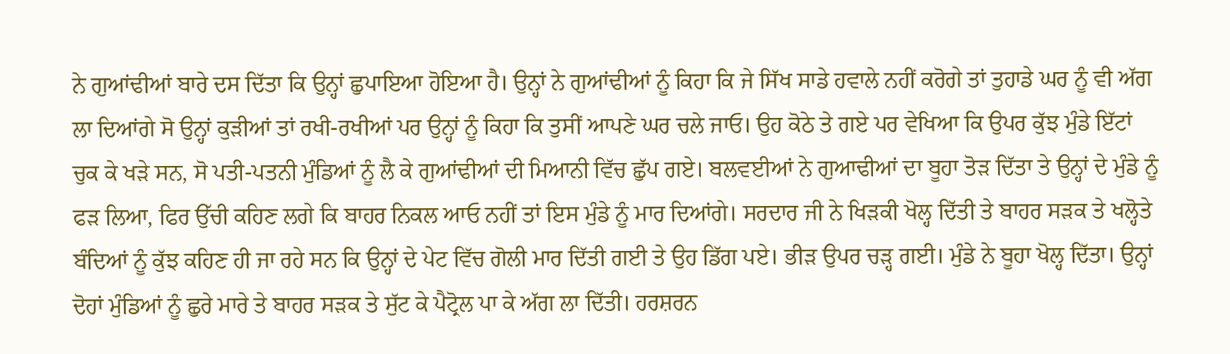ਨੇ ਗੁਆਂਢੀਆਂ ਬਾਰੇ ਦਸ ਦਿੱਤਾ ਕਿ ਉਨ੍ਹਾਂ ਛੁਪਾਇਆ ਹੋਇਆ ਹੈ। ਉਨ੍ਹਾਂ ਨੇ ਗੁਆਂਢੀਆਂ ਨੂੰ ਕਿਹਾ ਕਿ ਜੇ ਸਿੱਖ ਸਾਡੇ ਹਵਾਲੇ ਨਹੀਂ ਕਰੋਗੇ ਤਾਂ ਤੁਹਾਡੇ ਘਰ ਨੂੰ ਵੀ ਅੱਗ ਲਾ ਦਿਆਂਗੇ ਸੋ ਉਨ੍ਹਾਂ ਕੁੜੀਆਂ ਤਾਂ ਰਖੀ-ਰਖੀਆਂ ਪਰ ਉਨ੍ਹਾਂ ਨੂੰ ਕਿਹਾ ਕਿ ਤੁਸੀਂ ਆਪਣੇ ਘਰ ਚਲੇ ਜਾਓ। ਉਹ ਕੋਠੇ ਤੇ ਗਏ ਪਰ ਵੇਖਿਆ ਕਿ ਉਪਰ ਕੁੱਝ ਮੁੰਡੇ ਇੱਟਾਂ ਚੁਕ ਕੇ ਖੜੇ ਸਨ, ਸੋ ਪਤੀ-ਪਤਨੀ ਮੁੰਡਿਆਂ ਨੂੰ ਲੈ ਕੇ ਗੁਆਂਢੀਆਂ ਦੀ ਮਿਆਨੀ ਵਿੱਚ ਛੁੱਪ ਗਏ। ਬਲਵਈਆਂ ਨੇ ਗੁਆਢੀਆਂ ਦਾ ਬੂਹਾ ਤੋੜ ਦਿੱਤਾ ਤੇ ਉਨ੍ਹਾਂ ਦੇ ਮੁੰਡੇ ਨੂੰ ਫੜ ਲਿਆ, ਫਿਰ ਉੱਚੀ ਕਹਿਣ ਲਗੇ ਕਿ ਬਾਹਰ ਨਿਕਲ ਆਓ ਨਹੀਂ ਤਾਂ ਇਸ ਮੁੰਡੇ ਨੂੰ ਮਾਰ ਦਿਆਂਗੇ। ਸਰਦਾਰ ਜੀ ਨੇ ਖਿੜਕੀ ਖੋਲ੍ਹ ਦਿੱਤੀ ਤੇ ਬਾਹਰ ਸੜਕ ਤੇ ਖਲ੍ਹੋਤੇ ਬੰਦਿਆਂ ਨੂੰ ਕੁੱਝ ਕਹਿਣ ਹੀ ਜਾ ਰਹੇ ਸਨ ਕਿ ਉਨ੍ਹਾਂ ਦੇ ਪੇਟ ਵਿੱਚ ਗੋਲੀ ਮਾਰ ਦਿੱਤੀ ਗਈ ਤੇ ਉਹ ਡਿੱਗ ਪਏ। ਭੀੜ ਉਪਰ ਚੜ੍ਹ ਗਈ। ਮੁੰਡੇ ਨੇ ਬੂਹਾ ਖੋਲ੍ਹ ਦਿੱਤਾ। ਉਨ੍ਹਾਂ ਦੋਹਾਂ ਮੁੰਡਿਆਂ ਨੂੰ ਛੁਰੇ ਮਾਰੇ ਤੇ ਬਾਹਰ ਸੜਕ ਤੇ ਸੁੱਟ ਕੇ ਪੈਟ੍ਰੋਲ ਪਾ ਕੇ ਅੱਗ ਲਾ ਦਿੱਤੀ। ਹਰਸ਼ਰਨ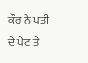ਕੌਰ ਨੇ ਪਤੀ ਦੇ ਪੇਟ ਤੇ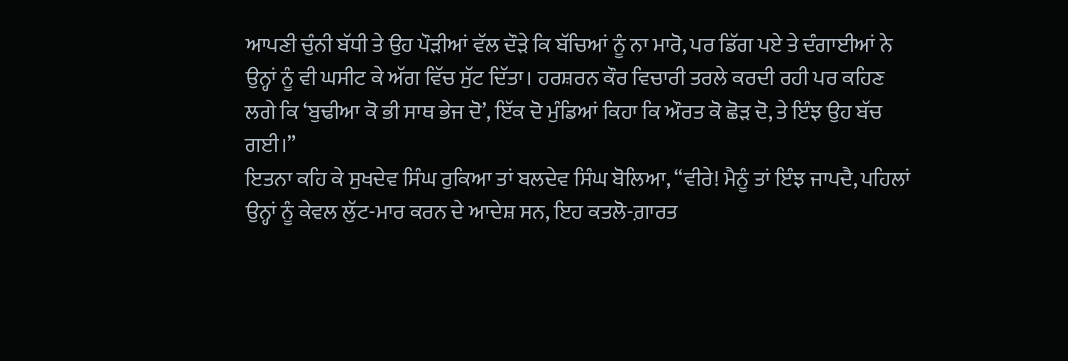ਆਪਣੀ ਚੁੰਨੀ ਬੱਧੀ ਤੇ ਉਹ ਪੌੜੀਆਂ ਵੱਲ ਦੌੜੇ ਕਿ ਬੱਚਿਆਂ ਨੂੰ ਨਾ ਮਾਰੋ, ਪਰ ਡਿੱਗ ਪਏ ਤੇ ਦੰਗਾਈਆਂ ਨੇ ਉਨ੍ਹਾਂ ਨੂੰ ਵੀ ਘਸੀਟ ਕੇ ਅੱਗ ਵਿੱਚ ਸੁੱਟ ਦਿੱਤਾ। ਹਰਸ਼ਰਨ ਕੌਰ ਵਿਚਾਰੀ ਤਰਲੇ ਕਰਦੀ ਰਹੀ ਪਰ ਕਹਿਣ ਲਗੇ ਕਿ ‘ਬੁਢੀਆ ਕੋ ਭੀ ਸਾਥ ਭੇਜ ਦੋ’, ਇੱਕ ਦੋ ਮੁੰਡਿਆਂ ਕਿਹਾ ਕਿ ਔਰਤ ਕੋ ਛੋੜ ਦੋ, ਤੇ ਇੰਝ ਉਹ ਬੱਚ ਗਈ।”
ਇਤਨਾ ਕਹਿ ਕੇ ਸੁਖਦੇਵ ਸਿੰਘ ਰੁਕਿਆ ਤਾਂ ਬਲਦੇਵ ਸਿੰਘ ਬੋਲਿਆ, “ਵੀਰੇ! ਮੈਨੂੰ ਤਾਂ ਇੰਝ ਜਾਪਦੈ, ਪਹਿਲਾਂ ਉਨ੍ਹਾਂ ਨੂੰ ਕੇਵਲ ਲੁੱਟ-ਮਾਰ ਕਰਨ ਦੇ ਆਦੇਸ਼ ਸਨ, ਇਹ ਕਤਲੋ-ਗ਼ਾਰਤ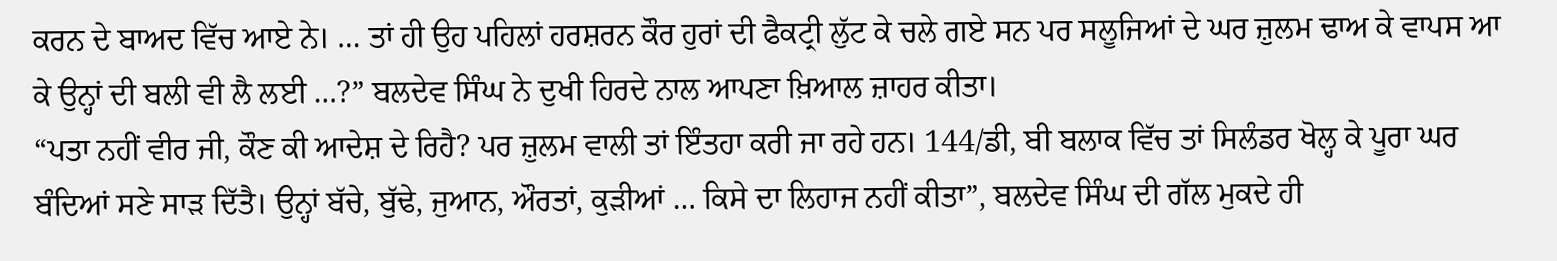ਕਰਨ ਦੇ ਬਾਅਦ ਵਿੱਚ ਆਏ ਨੇ। … ਤਾਂ ਹੀ ਉਹ ਪਹਿਲਾਂ ਹਰਸ਼ਰਨ ਕੌਰ ਹੁਰਾਂ ਦੀ ਫੈਕਟ੍ਰੀ ਲੁੱਟ ਕੇ ਚਲੇ ਗਏ ਸਨ ਪਰ ਸਲੂਜਿਆਂ ਦੇ ਘਰ ਜ਼ੁਲਮ ਢਾਅ ਕੇ ਵਾਪਸ ਆ ਕੇ ਉਨ੍ਹਾਂ ਦੀ ਬਲੀ ਵੀ ਲੈ ਲਈ …?” ਬਲਦੇਵ ਸਿੰਘ ਨੇ ਦੁਖੀ ਹਿਰਦੇ ਨਾਲ ਆਪਣਾ ਖ਼ਿਆਲ ਜ਼ਾਹਰ ਕੀਤਾ।
“ਪਤਾ ਨਹੀਂ ਵੀਰ ਜੀ, ਕੌਣ ਕੀ ਆਦੇਸ਼ ਦੇ ਰਿਹੈ? ਪਰ ਜ਼ੁਲਮ ਵਾਲੀ ਤਾਂ ਇੰਤਹਾ ਕਰੀ ਜਾ ਰਹੇ ਹਨ। 144/ਡੀ, ਬੀ ਬਲਾਕ ਵਿੱਚ ਤਾਂ ਸਿਲੰਡਰ ਖੋਲ੍ਹ ਕੇ ਪੂਰਾ ਘਰ ਬੰਦਿਆਂ ਸਣੇ ਸਾੜ ਦਿੱਤੈ। ਉਨ੍ਹਾਂ ਬੱਚੇ, ਬੁੱਢੇ, ਜੁਆਨ, ਔਰਤਾਂ, ਕੁੜੀਆਂ … ਕਿਸੇ ਦਾ ਲਿਹਾਜ ਨਹੀਂ ਕੀਤਾ”, ਬਲਦੇਵ ਸਿੰਘ ਦੀ ਗੱਲ ਮੁਕਦੇ ਹੀ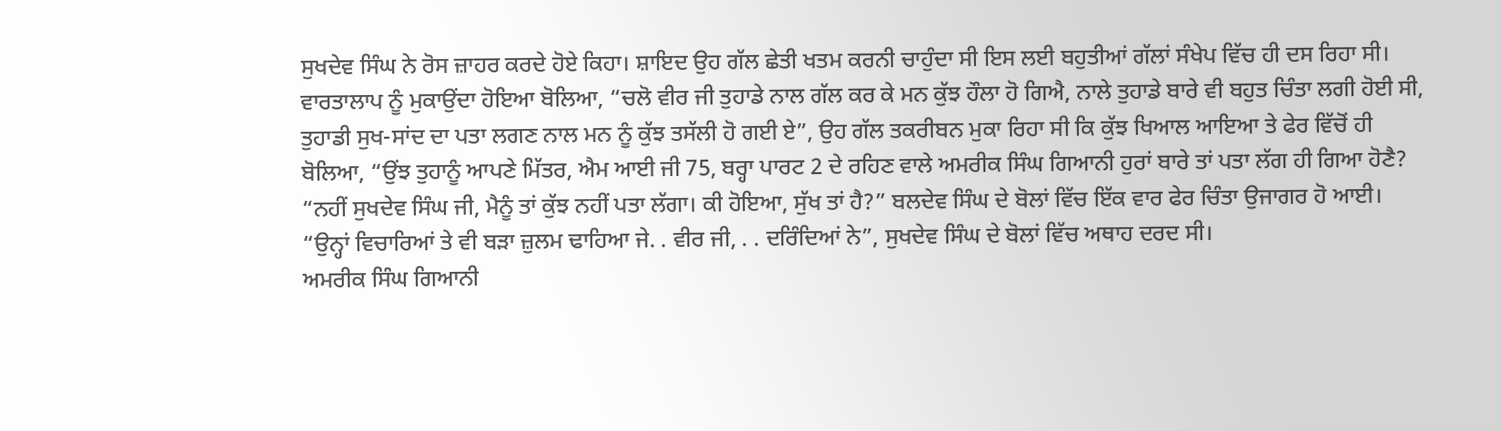ਸੁਖਦੇਵ ਸਿੰਘ ਨੇ ਰੋਸ ਜ਼ਾਹਰ ਕਰਦੇ ਹੋਏ ਕਿਹਾ। ਸ਼ਾਇਦ ਉਹ ਗੱਲ ਛੇਤੀ ਖਤਮ ਕਰਨੀ ਚਾਹੁੰਦਾ ਸੀ ਇਸ ਲਈ ਬਹੁਤੀਆਂ ਗੱਲਾਂ ਸੰਖੇਪ ਵਿੱਚ ਹੀ ਦਸ ਰਿਹਾ ਸੀ। ਵਾਰਤਾਲਾਪ ਨੂੰ ਮੁਕਾਉਂਦਾ ਹੋਇਆ ਬੋਲਿਆ, “ਚਲੋ ਵੀਰ ਜੀ ਤੁਹਾਡੇ ਨਾਲ ਗੱਲ ਕਰ ਕੇ ਮਨ ਕੁੱਝ ਹੌਲਾ ਹੋ ਗਿਐ, ਨਾਲੇ ਤੁਹਾਡੇ ਬਾਰੇ ਵੀ ਬਹੁਤ ਚਿੰਤਾ ਲਗੀ ਹੋਈ ਸੀ, ਤੁਹਾਡੀ ਸੁਖ-ਸਾਂਦ ਦਾ ਪਤਾ ਲਗਣ ਨਾਲ ਮਨ ਨੂੰ ਕੁੱਝ ਤਸੱਲੀ ਹੋ ਗਈ ਏ”, ਉਹ ਗੱਲ ਤਕਰੀਬਨ ਮੁਕਾ ਰਿਹਾ ਸੀ ਕਿ ਕੁੱਝ ਖਿਆਲ ਆਇਆ ਤੇ ਫੇਰ ਵਿੱਚੋਂ ਹੀ ਬੋਲਿਆ, “ਉਂਝ ਤੁਹਾਨੂੰ ਆਪਣੇ ਮਿੱਤਰ, ਐਮ ਆਈ ਜੀ 75, ਬਰ੍ਹਾ ਪਾਰਟ 2 ਦੇ ਰਹਿਣ ਵਾਲੇ ਅਮਰੀਕ ਸਿੰਘ ਗਿਆਨੀ ਹੁਰਾਂ ਬਾਰੇ ਤਾਂ ਪਤਾ ਲੱਗ ਹੀ ਗਿਆ ਹੋਣੈ?
“ਨਹੀਂ ਸੁਖਦੇਵ ਸਿੰਘ ਜੀ, ਮੈਨੂੰ ਤਾਂ ਕੁੱਝ ਨਹੀਂ ਪਤਾ ਲੱਗਾ। ਕੀ ਹੋਇਆ, ਸੁੱਖ ਤਾਂ ਹੈ?” ਬਲਦੇਵ ਸਿੰਘ ਦੇ ਬੋਲਾਂ ਵਿੱਚ ਇੱਕ ਵਾਰ ਫੇਰ ਚਿੰਤਾ ਉਜਾਗਰ ਹੋ ਆਈ।
“ਉਨ੍ਹਾਂ ਵਿਚਾਰਿਆਂ ਤੇ ਵੀ ਬੜਾ ਜ਼ੁਲਮ ਢਾਹਿਆ ਜੇ. . ਵੀਰ ਜੀ, . . ਦਰਿੰਦਿਆਂ ਨੇ”, ਸੁਖਦੇਵ ਸਿੰਘ ਦੇ ਬੋਲਾਂ ਵਿੱਚ ਅਥਾਹ ਦਰਦ ਸੀ।
ਅਮਰੀਕ ਸਿੰਘ ਗਿਆਨੀ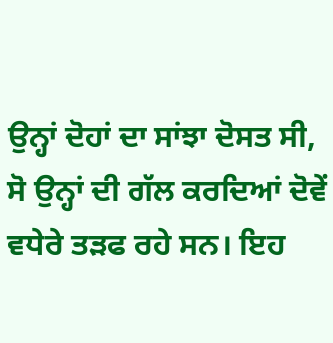ਉਨ੍ਹਾਂ ਦੋਹਾਂ ਦਾ ਸਾਂਝਾ ਦੋਸਤ ਸੀ, ਸੋ ਉਨ੍ਹਾਂ ਦੀ ਗੱਲ ਕਰਦਿਆਂ ਦੋਵੇਂ ਵਧੇਰੇ ਤੜਫ ਰਹੇ ਸਨ। ਇਹ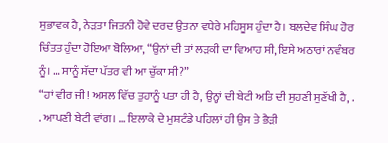ਸੁਭਾਵਕ ਹੈ, ਨੇੜਤਾ ਜਿਤਨੀ ਹੋਵੇ ਦਰਦ ਉਤਨਾ ਵਧੇਰੇ ਮਹਿਸੂਸ ਹੁੰਦਾ ਹੈ। ਬਲਦੇਵ ਸਿੰਘ ਹੋਰ ਚਿੰਤਤ ਹੁੰਦਾ ਹੋਇਆ ਬੋਲਿਆ, “ਉਨਾਂ ਦੀ ਤਾਂ ਲੜਕੀ ਦਾ ਵਿਆਹ ਸੀ, ਇਸੇ ਅਠਾਰਾਂ ਨਵੰਬਰ ਨੂੰ। … ਸਾਨੂੰ ਸੱਦਾ ਪੱਤਰ ਵੀ ਆ ਚੁੱਕਾ ਸੀ?”
“ਹਾਂ ਵੀਰ ਜੀ! ਅਸਲ ਵਿੱਚ ਤੁਹਾਨੂੰ ਪਤਾ ਹੀ ਹੈ, ਉਨ੍ਹਾਂ ਦੀ ਬੇਟੀ ਅਤਿ ਦੀ ਸੁਹਣੀ ਸੁਣੱਖੀ ਹੈ, . . ਆਪਣੀ ਬੇਟੀ ਵਾਂਗ। … ਇਲਾਕੇ ਦੇ ਮੁਸ਼ਟੰਡੇ ਪਹਿਲਾਂ ਹੀ ਉਸ ਤੇ ਭੈੜੀ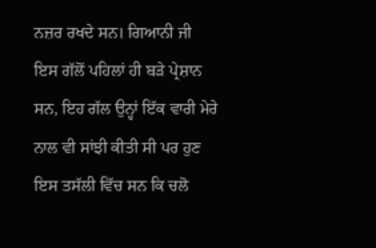ਨਜ਼ਰ ਰਖਦੇ ਸਨ। ਗਿਆਨੀ ਜੀ ਇਸ ਗੱਲੋਂ ਪਹਿਲਾਂ ਹੀ ਬੜੇ ਪ੍ਰੇਸ਼ਾਨ ਸਨ, ਇਹ ਗੱਲ ਉਨ੍ਹਾਂ ਇੱਕ ਵਾਰੀ ਮੇਰੇ ਨਾਲ ਵੀ ਸਾਂਝੀ ਕੀਤੀ ਸੀ ਪਰ ਹੁਣ ਇਸ ਤਸੱਲੀ ਵਿੱਚ ਸਨ ਕਿ ਚਲੋ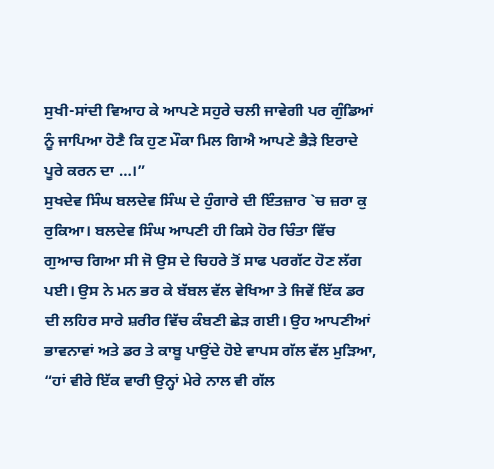ਸੁਖੀ-ਸਾਂਦੀ ਵਿਆਹ ਕੇ ਆਪਣੇ ਸਹੁਰੇ ਚਲੀ ਜਾਵੇਗੀ ਪਰ ਗੁੰਡਿਆਂ ਨੂੰ ਜਾਪਿਆ ਹੋਣੈ ਕਿ ਹੁਣ ਮੌਕਾ ਮਿਲ ਗਿਐ ਆਪਣੇ ਭੈੜੇ ਇਰਾਦੇ ਪੂਰੇ ਕਰਨ ਦਾ …।”
ਸੁਖਦੇਵ ਸਿੰਘ ਬਲਦੇਵ ਸਿੰਘ ਦੇ ਹੁੰਗਾਰੇ ਦੀ ਇੰਤਜ਼ਾਰ `ਚ ਜ਼ਰਾ ਕੁ ਰੁਕਿਆ। ਬਲਦੇਵ ਸਿੰਘ ਆਪਣੀ ਹੀ ਕਿਸੇ ਹੋਰ ਚਿੰਤਾ ਵਿੱਚ ਗੁਆਚ ਗਿਆ ਸੀ ਜੋ ਉਸ ਦੇ ਚਿਹਰੇ ਤੋਂ ਸਾਫ ਪਰਗੱਟ ਹੋਣ ਲੱਗ ਪਈ। ਉਸ ਨੇ ਮਨ ਭਰ ਕੇ ਬੱਬਲ ਵੱਲ ਵੇਖਿਆ ਤੇ ਜਿਵੇਂ ਇੱਕ ਡਰ ਦੀ ਲਹਿਰ ਸਾਰੇ ਸ਼ਰੀਰ ਵਿੱਚ ਕੰਬਣੀ ਛੇੜ ਗਈ। ਉਹ ਆਪਣੀਆਂ ਭਾਵਨਾਵਾਂ ਅਤੇ ਡਰ ਤੇ ਕਾਬੂ ਪਾਉਂਦੇ ਹੋਏ ਵਾਪਸ ਗੱਲ ਵੱਲ ਮੁੜਿਆ, “ਹਾਂ ਵੀਰੇ ਇੱਕ ਵਾਰੀ ਉਨ੍ਹਾਂ ਮੇਰੇ ਨਾਲ ਵੀ ਗੱਲ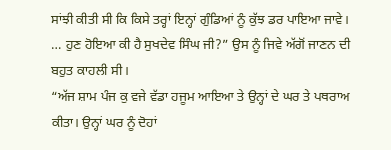ਸਾਂਝੀ ਕੀਤੀ ਸੀ ਕਿ ਕਿਸੇ ਤਰ੍ਹਾਂ ਇਨ੍ਹਾਂ ਗੁੰਡਿਆਂ ਨੂੰ ਕੁੱਝ ਡਰ ਪਾਇਆ ਜਾਵੇ। … ਹੁਣ ਹੋਇਆ ਕੀ ਹੈ ਸੁਖਦੇਵ ਸਿੰਘ ਜੀ?” ਉਸ ਨੂੰ ਜਿਵੇ ਅੱਗੋਂ ਜਾਣਨ ਦੀ ਬਹੁਤ ਕਾਹਲੀ ਸੀ।
“ਅੱਜ ਸ਼ਾਮ ਪੰਜ ਕੁ ਵਜੇ ਵੱਡਾ ਹਜੂਮ ਆਇਆ ਤੇ ਉਨ੍ਹਾਂ ਦੇ ਘਰ ਤੇ ਪਥਰਾਅ ਕੀਤਾ। ਉਨ੍ਹਾਂ ਘਰ ਨੂੰ ਦੋਹਾਂ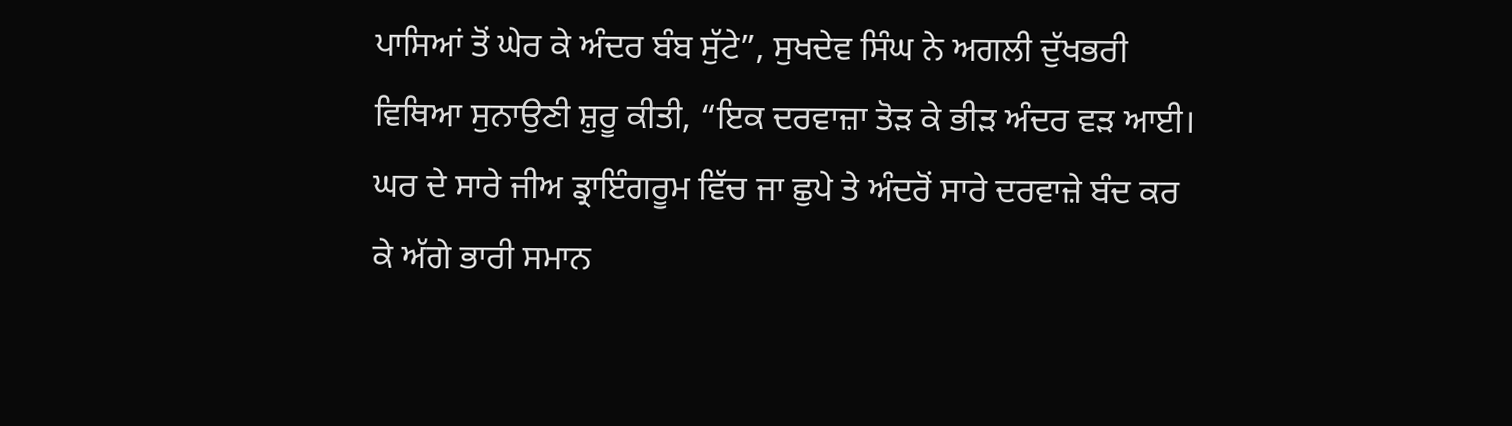ਪਾਸਿਆਂ ਤੋਂ ਘੇਰ ਕੇ ਅੰਦਰ ਬੰਬ ਸੁੱਟੇ”, ਸੁਖਦੇਵ ਸਿੰਘ ਨੇ ਅਗਲੀ ਦੁੱਖਭਰੀ ਵਿਥਿਆ ਸੁਨਾਉਣੀ ਸ਼ੁਰੂ ਕੀਤੀ, “ਇਕ ਦਰਵਾਜ਼ਾ ਤੋੜ ਕੇ ਭੀੜ ਅੰਦਰ ਵੜ ਆਈ। ਘਰ ਦੇ ਸਾਰੇ ਜੀਅ ਡ੍ਰਾਇੰਗਰੂਮ ਵਿੱਚ ਜਾ ਛੁਪੇ ਤੇ ਅੰਦਰੋਂ ਸਾਰੇ ਦਰਵਾਜ਼ੇ ਬੰਦ ਕਰ ਕੇ ਅੱਗੇ ਭਾਰੀ ਸਮਾਨ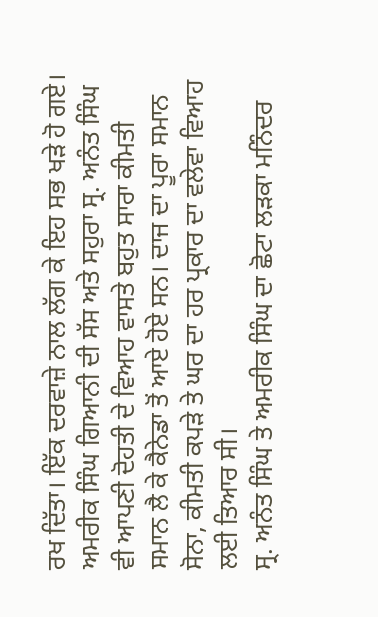ਰਖ ਦਿੱਤਾ। ਇੱਕ ਦਰਵਾਜ਼ੇ ਨਾਲ ਲੱਗ ਕੇ ਇਹ ਸਭ ਖੜੇ ਹੋ ਗਏ। ਅਮਰੀਕ ਸਿੰਘ ਗਿਆਨੀ ਦੀ ਸੱਸ ਅਤੇ ਸਹੁਰਾ ਸ੍ਰ. ਅਨੰਤ ਸਿੰਘ ਵੀ ਆਪਣੀ ਦੋਹਤੀ ਦੇ ਵਿਆਹ ਵਾਸਤੇ ਬਹੁਤ ਸਾਰਾ ਕੀਮਤੀ ਸਮਾਨ ਲੈ ਕੇ ਕੈਨੇਡਾ ਤੋਂ ਆਏ ਹੋਏ ਸਨ। ਦਾਜ ਦਾ ਪੂਰਾ ਸਮਾਨ ਸੋਨਾ, ਕੀਮਤੀ ਕਪੜੇ ਤੇ ਘਰ ਦਾ ਹਰ ਪ੍ਰਕਾਰ ਦਾ ਵਲੇਵਾ ਵਿਆਹ ਲਈ ਤਿਆਰ ਸੀ।
ਸ੍ਰ. ਅਨੰਤ ਸਿੰਘ ਤੇ ਅਮਰੀਕ ਸਿੰਘ ਦਾ ਛੋਟਾ ਲੜਕਾ ਮਨਿੰਦਰ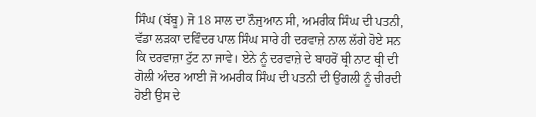ਸਿੰਘ (ਬੱਬੂ) ਜੋ 18 ਸਾਲ ਦਾ ਨੌਜੁਆਨ ਸੀ, ਅਮਰੀਕ ਸਿੰਘ ਦੀ ਪਤਨੀ, ਵੱਡਾ ਲੜਕਾ ਦਵਿੰਦਰ ਪਾਲ ਸਿੰਘ ਸਾਰੇ ਹੀ ਦਰਵਾਜ਼ੇ ਨਾਲ ਲੱਗੇ ਹੋਏ ਸਨ ਕਿ ਦਰਵਾਜ਼ਾ ਟੁੱਟ ਨਾ ਜਾਵੇ। ਏਨੇ ਨੂੰ ਦਰਵਾਜ਼ੇ ਦੇ ਬਾਹਰੋਂ ਥ੍ਰੀ ਨਾਟ ਥ੍ਰੀ ਦੀ ਗੋਲੀ ਅੰਦਰ ਆਈ ਜੋ ਅਮਰੀਕ ਸਿੰਘ ਦੀ ਪਤਨੀ ਦੀ ਉਂਗਲੀ ਨੂੰ ਚੀਰਦੀ ਹੋਈ ਉਸ ਦੇ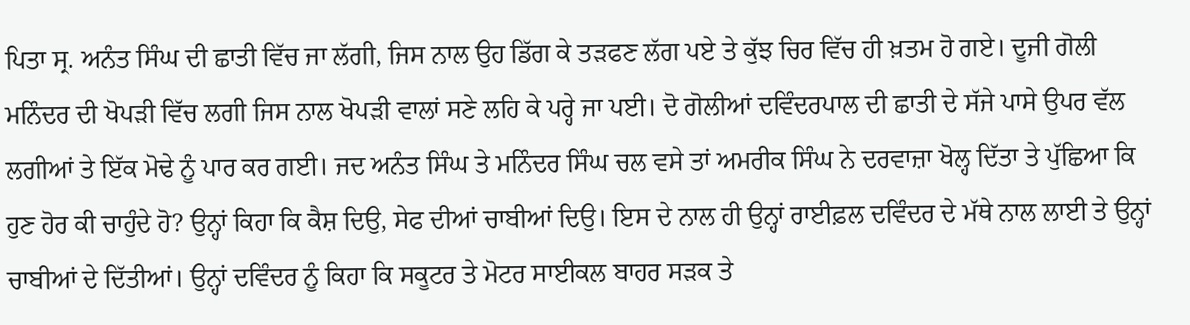ਪਿਤਾ ਸ੍ਰ. ਅਨੰਤ ਸਿੰਘ ਦੀ ਛਾਤੀ ਵਿੱਚ ਜਾ ਲੱਗੀ, ਜਿਸ ਨਾਲ ਉਹ ਡਿੱਗ ਕੇ ਤੜਫਣ ਲੱਗ ਪਏ ਤੇ ਕੁੱਝ ਚਿਰ ਵਿੱਚ ਹੀ ਖ਼ਤਮ ਹੋ ਗਏ। ਦੂਜੀ ਗੋਲੀ ਮਨਿੰਦਰ ਦੀ ਖੋਪੜੀ ਵਿੱਚ ਲਗੀ ਜਿਸ ਨਾਲ ਖੋਪੜੀ ਵਾਲਾਂ ਸਣੇ ਲਹਿ ਕੇ ਪਰ੍ਹੇ ਜਾ ਪਈ। ਦੋ ਗੋਲੀਆਂ ਦਵਿੰਦਰਪਾਲ ਦੀ ਛਾਤੀ ਦੇ ਸੱਜੇ ਪਾਸੇ ਉਪਰ ਵੱਲ ਲਗੀਆਂ ਤੇ ਇੱਕ ਮੋਢੇ ਨੂੰ ਪਾਰ ਕਰ ਗਈ। ਜਦ ਅਨੰਤ ਸਿੰਘ ਤੇ ਮਨਿੰਦਰ ਸਿੰਘ ਚਲ ਵਸੇ ਤਾਂ ਅਮਰੀਕ ਸਿੰਘ ਨੇ ਦਰਵਾਜ਼ਾ ਖੋਲ੍ਹ ਦਿੱਤਾ ਤੇ ਪੁੱਛਿਆ ਕਿ ਹੁਣ ਹੋਰ ਕੀ ਚਾਹੁੰਦੇ ਹੋ? ਉਨ੍ਹਾਂ ਕਿਹਾ ਕਿ ਕੈਸ਼ ਦਿਉ, ਸੇਫ ਦੀਆਂ ਚਾਬੀਆਂ ਦਿਉ। ਇਸ ਦੇ ਨਾਲ ਹੀ ਉਨ੍ਹਾਂ ਰਾਈਫ਼ਲ ਦਵਿੰਦਰ ਦੇ ਮੱਥੇ ਨਾਲ ਲਾਈ ਤੇ ਉਨ੍ਹਾਂ ਚਾਬੀਆਂ ਦੇ ਦਿੱਤੀਆਂ। ਉਨ੍ਹਾਂ ਦਵਿੰਦਰ ਨੂੰ ਕਿਹਾ ਕਿ ਸਕੂਟਰ ਤੇ ਮੋਟਰ ਸਾਈਕਲ ਬਾਹਰ ਸੜਕ ਤੇ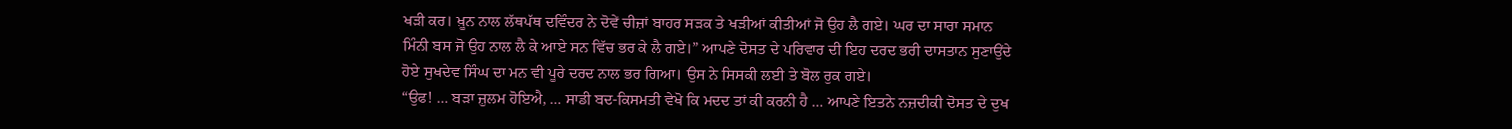ਖੜੀ ਕਰ। ਖ਼ੂਨ ਨਾਲ ਲੱਥਪੱਥ ਦਵਿੰਦਰ ਨੇ ਦੋਵੇਂ ਚੀਜ਼ਾਂ ਬਾਹਰ ਸੜਕ ਤੇ ਖੜੀਆਂ ਕੀਤੀਆਂ ਜੋ ਉਹ ਲੈ ਗਏ। ਘਰ ਦਾ ਸਾਰਾ ਸਮਾਨ ਮਿੰਨੀ ਬਸ ਜੋ ਉਹ ਨਾਲ ਲੈ ਕੇ ਆਏ ਸਨ ਵਿੱਚ ਭਰ ਕੇ ਲੈ ਗਏ।” ਆਪਣੇ ਦੋਸਤ ਦੇ ਪਰਿਵਾਰ ਦੀ ਇਹ ਦਰਦ ਭਰੀ ਦਾਸਤਾਨ ਸੁਣਾਉਂਦੇ ਹੋਏ ਸੁਖਦੇਵ ਸਿੰਘ ਦਾ ਮਨ ਵੀ ਪੂਰੇ ਦਰਦ ਨਾਲ ਭਰ ਗਿਆ। ਉਸ ਨੇ ਸਿਸਕੀ ਲਈ ਤੇ ਬੋਲ ਰੁਕ ਗਏ।
“ਉਫ! … ਬੜਾ ਜ਼ੁਲਮ ਹੋਇਐ, … ਸਾਡੀ ਬਦ-ਕਿਸਮਤੀ ਵੇਖੋ ਕਿ ਮਦਦ ਤਾਂ ਕੀ ਕਰਨੀ ਹੈ … ਆਪਣੇ ਇਤਨੇ ਨਜ਼ਦੀਕੀ ਦੋਸਤ ਦੇ ਦੁਖ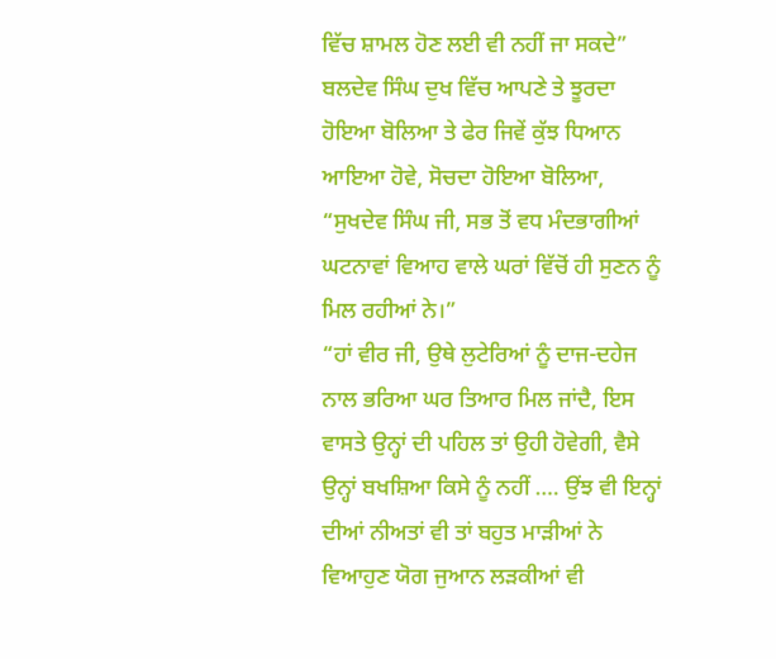ਵਿੱਚ ਸ਼ਾਮਲ ਹੋਣ ਲਈ ਵੀ ਨਹੀਂ ਜਾ ਸਕਦੇ” ਬਲਦੇਵ ਸਿੰਘ ਦੁਖ ਵਿੱਚ ਆਪਣੇ ਤੇ ਝੂਰਦਾ ਹੋਇਆ ਬੋਲਿਆ ਤੇ ਫੇਰ ਜਿਵੇਂ ਕੁੱਝ ਧਿਆਨ ਆਇਆ ਹੋਵੇ, ਸੋਚਦਾ ਹੋਇਆ ਬੋਲਿਆ, “ਸੁਖਦੇਵ ਸਿੰਘ ਜੀ, ਸਭ ਤੋਂ ਵਧ ਮੰਦਭਾਗੀਆਂ ਘਟਨਾਵਾਂ ਵਿਆਹ ਵਾਲੇ ਘਰਾਂ ਵਿੱਚੋਂ ਹੀ ਸੁਣਨ ਨੂੰ ਮਿਲ ਰਹੀਆਂ ਨੇ।”
“ਹਾਂ ਵੀਰ ਜੀ, ਉਥੇ ਲੁਟੇਰਿਆਂ ਨੂੰ ਦਾਜ-ਦਹੇਜ ਨਾਲ ਭਰਿਆ ਘਰ ਤਿਆਰ ਮਿਲ ਜਾਂਦੈ, ਇਸ ਵਾਸਤੇ ਉਨ੍ਹਾਂ ਦੀ ਪਹਿਲ ਤਾਂ ਉਹੀ ਹੋਵੇਗੀ, ਵੈਸੇ ਉਨ੍ਹਾਂ ਬਖਸ਼ਿਆ ਕਿਸੇ ਨੂੰ ਨਹੀਂ …. ਉਂਝ ਵੀ ਇਨ੍ਹਾਂ ਦੀਆਂ ਨੀਅਤਾਂ ਵੀ ਤਾਂ ਬਹੁਤ ਮਾੜੀਆਂ ਨੇ ਵਿਆਹੁਣ ਯੋਗ ਜੁਆਨ ਲੜਕੀਆਂ ਵੀ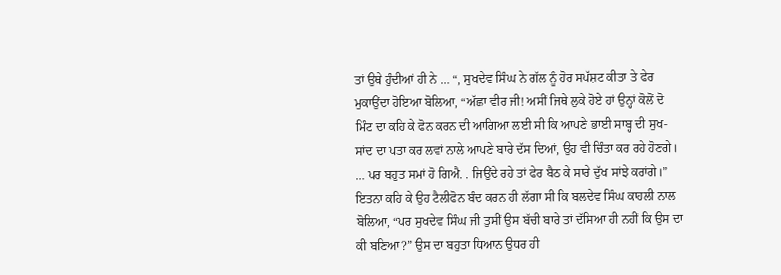ਤਾਂ ਉਥੇ ਹੁੰਦੀਆਂ ਹੀ ਨੇ … “, ਸੁਖਦੇਵ ਸਿੰਘ ਨੇ ਗੱਲ ਨੂੰ ਹੋਰ ਸਪੱਸ਼ਟ ਕੀਤਾ ਤੇ ਫੇਰ ਮੁਕਾਉਂਦਾ ਹੋਇਆ ਬੋਲਿਆ, “ਅੱਛਾ ਵੀਰ ਜੀ! ਅਸੀਂ ਜਿਥੇ ਲੁਕੇ ਹੋਏ ਹਾਂ ਉਨ੍ਹਾਂ ਕੋਲੋਂ ਦੋ ਮਿੰਟ ਦਾ ਕਹਿ ਕੇ ਫੋਨ ਕਰਨ ਦੀ ਆਗਿਆ ਲਈ ਸੀ ਕਿ ਆਪਣੇ ਭਾਈ ਸਾਬ੍ਹ ਦੀ ਸੁਖ-ਸਾਂਦ ਦਾ ਪਤਾ ਕਰ ਲਵਾਂ ਨਾਲੇ ਆਪਣੇ ਬਾਰੇ ਦੱਸ ਦਿਆਂ, ਉਹ ਵੀ ਚਿੰਤਾ ਕਰ ਰਹੇ ਹੋਣਗੇ। … ਪਰ ਬਹੁਤ ਸਮਾਂ ਹੋ ਗਿਐ. . ਜਿਉਂਦੇ ਰਹੇ ਤਾਂ ਫੇਰ ਬੈਠ ਕੇ ਸਾਰੇ ਦੁੱਖ ਸਾਂਝੇ ਕਰਾਂਗੇ।” ਇਤਨਾ ਕਹਿ ਕੇ ਉਹ ਟੈਲੀਫੋਨ ਬੰਦ ਕਰਨ ਹੀ ਲੱਗਾ ਸੀ ਕਿ ਬਲਦੇਵ ਸਿੰਘ ਕਾਹਲੀ ਨਾਲ ਬੋਲਿਆ, “ਪਰ ਸੁਖਦੇਵ ਸਿੰਘ ਜੀ ਤੁਸੀਂ ਉਸ ਬੱਚੀ ਬਾਰੇ ਤਾਂ ਦੱਸਿਆ ਹੀ ਨਹੀਂ ਕਿ ਉਸ ਦਾ ਕੀ ਬਣਿਆ?” ਉਸ ਦਾ ਬਹੁਤਾ ਧਿਆਨ ਉਧਰ ਹੀ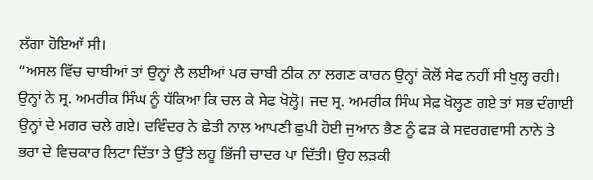ਲੱਗਾ ਹੋਇਆੱ ਸੀ।
“ਅਸਲ ਵਿੱਚ ਚਾਬੀਆਂ ਤਾਂ ਉਨ੍ਹਾਂ ਲੈ ਲਈਆਂ ਪਰ ਚਾਬੀ ਠੀਕ ਨਾ ਲਗਣ ਕਾਰਨ ਉਨ੍ਹਾਂ ਕੋਲੋਂ ਸੇਫ ਨਹੀਂ ਸੀ ਖੁਲ੍ਹ ਰਹੀ। ਉਨ੍ਹਾਂ ਨੇ ਸ੍ਰ. ਅਮਰੀਕ ਸਿੰਘ ਨੂੰ ਧੱਕਿਆ ਕਿ ਚਲ ਕੇ ਸੇਫ ਖੋਲ੍ਹੋ। ਜਦ ਸ੍ਰ. ਅਮਰੀਕ ਸਿੰਘ ਸੇਫ਼ ਖੋਲ੍ਹਣ ਗਏ ਤਾਂ ਸਭ ਦੰਗਾਈ ਉਨ੍ਹਾਂ ਦੇ ਮਗਰ ਚਲੇ ਗਏ। ਦਵਿੰਦਰ ਨੇ ਛੇਤੀ ਨਾਲ ਆਪਣੀ ਛੁਪੀ ਹੋਈ ਜੁਆਨ ਭੈਣ ਨੂੰ ਫੜ ਕੇ ਸਵਰਗਵਾਸੀ ਨਾਨੇ ਤੇ ਭਰਾ ਦੇ ਵਿਚਕਾਰ ਲਿਟਾ ਦਿੱਤਾ ਤੇ ਉੱਤੇ ਲਹੂ ਭਿੱਜੀ ਚਾਦਰ ਪਾ ਦਿੱਤੀ। ਉਹ ਲੜਕੀ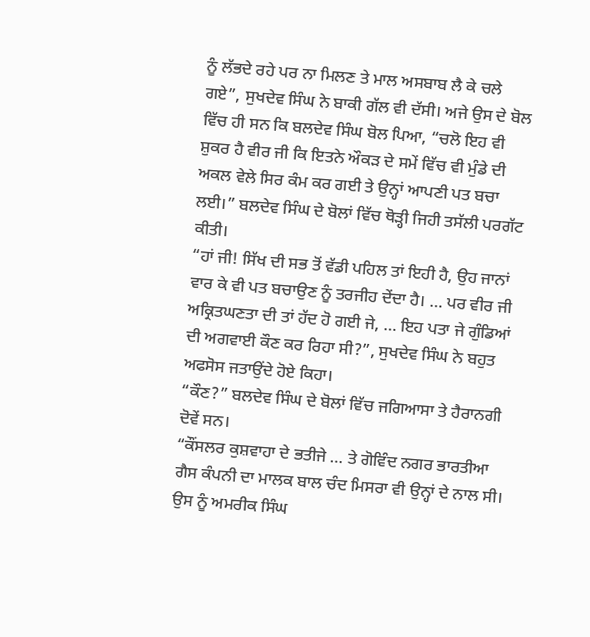ਨੂੰ ਲੱਭਦੇ ਰਹੇ ਪਰ ਨਾ ਮਿਲਣ ਤੇ ਮਾਲ ਅਸਬਾਬ ਲੈ ਕੇ ਚਲੇ ਗਏ”, ਸੁਖਦੇਵ ਸਿੰਘ ਨੇ ਬਾਕੀ ਗੱਲ ਵੀ ਦੱਸੀ। ਅਜੇ ਉਸ ਦੇ ਬੋਲ ਵਿੱਚ ਹੀ ਸਨ ਕਿ ਬਲਦੇਵ ਸਿੰਘ ਬੋਲ ਪਿਆ, “ਚਲੋ ਇਹ ਵੀ ਸ਼ੁਕਰ ਹੈ ਵੀਰ ਜੀ ਕਿ ਇਤਨੇ ਔਕੜ ਦੇ ਸਮੇਂ ਵਿੱਚ ਵੀ ਮੁੰਡੇ ਦੀ ਅਕਲ ਵੇਲੇ ਸਿਰ ਕੰਮ ਕਰ ਗਈ ਤੇ ਉਨ੍ਹਾਂ ਆਪਣੀ ਪਤ ਬਚਾ ਲਈ।” ਬਲਦੇਵ ਸਿੰਘ ਦੇ ਬੋਲਾਂ ਵਿੱਚ ਥੋੜ੍ਹੀ ਜਿਹੀ ਤਸੱਲੀ ਪਰਗੱਟ ਕੀਤੀ।
“ਹਾਂ ਜੀ! ਸਿੱਖ ਦੀ ਸਭ ਤੋਂ ਵੱਡੀ ਪਹਿਲ ਤਾਂ ਇਹੀ ਹੈ, ਉਹ ਜਾਨਾਂ ਵਾਰ ਕੇ ਵੀ ਪਤ ਬਚਾਉਣ ਨੂੰ ਤਰਜੀਹ ਦੇਂਦਾ ਹੈ। … ਪਰ ਵੀਰ ਜੀ ਅਕ੍ਰਿਤਘਣਤਾ ਦੀ ਤਾਂ ਹੱਦ ਹੋ ਗਈ ਜੇ, … ਇਹ ਪਤਾ ਜੇ ਗੁੰਡਿਆਂ ਦੀ ਅਗਵਾਈ ਕੌਣ ਕਰ ਰਿਹਾ ਸੀ?”, ਸੁਖਦੇਵ ਸਿੰਘ ਨੇ ਬਹੁਤ ਅਫਸੋਸ ਜਤਾਉਂਦੇ ਹੋਏ ਕਿਹਾ।
“ਕੌਣ?” ਬਲਦੇਵ ਸਿੰਘ ਦੇ ਬੋਲਾਂ ਵਿੱਚ ਜਗਿਆਸਾ ਤੇ ਹੈਰਾਨਗੀ ਦੋਵੇਂ ਸਨ।
“ਕੌਂਸਲਰ ਕੁਸ਼ਵਾਹਾ ਦੇ ਭਤੀਜੇ … ਤੇ ਗੋਵਿੰਦ ਨਗਰ ਭਾਰਤੀਆ ਗੈਸ ਕੰਪਨੀ ਦਾ ਮਾਲਕ ਬਾਲ ਚੰਦ ਮਿਸਰਾ ਵੀ ਉਨ੍ਹਾਂ ਦੇ ਨਾਲ ਸੀ। ਉਸ ਨੂੰ ਅਮਰੀਕ ਸਿੰਘ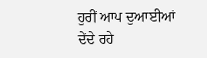ਹੁਰੀਂ ਆਪ ਦੁਆਈਆਂ ਦੇਂਦੇ ਰਹੇ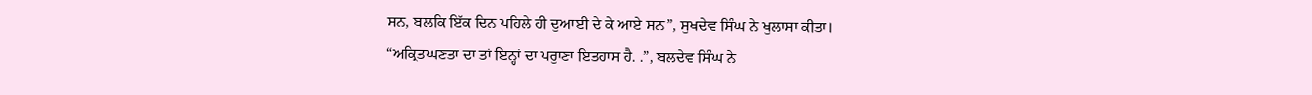ਸਨ, ਬਲਕਿ ਇੱਕ ਦਿਨ ਪਹਿਲੇ ਹੀ ਦੁਆਈ ਦੇ ਕੇ ਆਏ ਸਨ”, ਸੁਖਦੇਵ ਸਿੰਘ ਨੇ ਖੁਲਾਸਾ ਕੀਤਾ।
“ਅਕ੍ਰਿਤਘਣਤਾ ਦਾ ਤਾਂ ਇਨ੍ਹਾਂ ਦਾ ਪਰੁਾਣਾ ਇਤਹਾਸ ਹੈ. .”, ਬਲਦੇਵ ਸਿੰਘ ਨੇ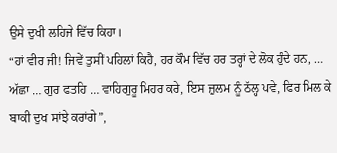ਉਸੇ ਦੁਖੀ ਲਹਿਜੇ ਵਿੱਚ ਕਿਹਾ।
“ਹਾਂ ਵੀਰ ਜੀ! ਜਿਵੇਂ ਤੁਸੀਂ ਪਹਿਲਾਂ ਕਿਹੈ, ਹਰ ਕੌਮ ਵਿੱਚ ਹਰ ਤਰ੍ਹਾਂ ਦੇ ਲੋਕ ਹੁੰਦੇ ਹਨ, … ਅੱਛਾ … ਗੁਰ ਫਤਹਿ … ਵਾਹਿਗੁਰੂ ਮਿਹਰ ਕਰੇ, ਇਸ ਜ਼ੁਲਮ ਨੂੰ ਠੱਲ੍ਹ ਪਵੇ, ਫਿਰ ਮਿਲ ਕੇ ਬਾਕੀ ਦੁਖ ਸਾਂਝੇ ਕਰਾਂਗੇ”,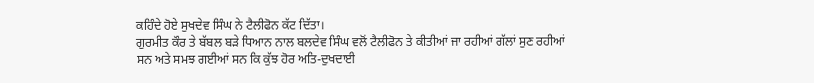ਕਹਿੰਦੇ ਹੋਏ ਸੁਖਦੇਵ ਸਿੰਘ ਨੇ ਟੈਲੀਫੋਨ ਕੱਟ ਦਿੱਤਾ।
ਗੁਰਮੀਤ ਕੌਰ ਤੇ ਬੱਬਲ ਬੜੇ ਧਿਆਨ ਨਾਲ ਬਲਦੇਵ ਸਿੰਘ ਵਲੋਂ ਟੈਲੀਫੋਨ ਤੇ ਕੀਤੀਆਂ ਜਾ ਰਹੀਆਂ ਗੱਲਾਂ ਸੁਣ ਰਹੀਆਂ ਸਨ ਅਤੇ ਸਮਝ ਗਈਆਂ ਸਨ ਕਿ ਕੁੱਝ ਹੋਰ ਅਤਿ-ਦੁਖਦਾਈ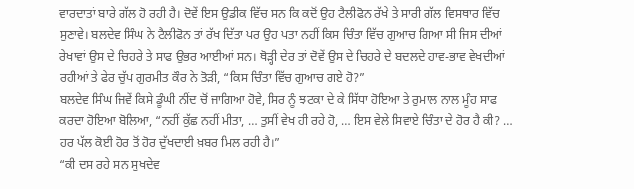ਵਾਰਦਾਤਾਂ ਬਾਰੇ ਗੱਲ ਹੋ ਰਹੀ ਹੈ। ਦੋਵੇਂ ਇਸ ਉਡੀਕ ਵਿੱਚ ਸਨ ਕਿ ਕਦੋਂ ਉਹ ਟੈਲੀਫੋਨ ਰੱਖੇ ਤੇ ਸਾਰੀ ਗੱਲ ਵਿਸਥਾਰ ਵਿੱਚ ਸੁਣਾਵੇ। ਬਲਦੇਵ ਸਿੰਘ ਨੇ ਟੈਲੀਫੋਨ ਤਾਂ ਰੱਖ ਦਿੱਤਾ ਪਰ ਉਹ ਪਤਾ ਨਹੀਂ ਕਿਸ ਚਿੰਤਾ ਵਿੱਚ ਗੁਆਚ ਗਿਆ ਸੀ ਜਿਸ ਦੀਆਂ ਰੇਖਾਵਾਂ ਉਸ ਦੇ ਚਿਹਰੇ ਤੇ ਸਾਫ ਉਭਰ ਆਈਆਂ ਸਨ। ਥੋੜ੍ਹੀ ਦੇਰ ਤਾਂ ਦੋਵੇਂ ਉਸ ਦੇ ਚਿਹਰੇ ਦੇ ਬਦਲਦੇ ਹਾਵ-ਭਾਵ ਵੇਖਦੀਆਂ ਰਹੀਆਂ ਤੇ ਫੇਰ ਚੁੱਪ ਗੁਰਮੀਤ ਕੌਰ ਨੇ ਤੋੜੀ, “ਕਿਸ ਚਿੰਤਾ ਵਿੱਚ ਗੁਆਚ ਗਏ ਹੋ?”
ਬਲਦੇਵ ਸਿੰਘ ਜਿਵੇਂ ਕਿਸੇ ਡੂੰਘੀ ਨੀਂਦ ਚੋਂ ਜਾਗਿਆ ਹੋਵੇ, ਸਿਰ ਨੂੰ ਝਟਕਾ ਦੇ ਕੇ ਸਿੱਧਾ ਹੋਇਆ ਤੇ ਰੁਮਾਲ ਨਾਲ ਮੂੰਹ ਸਾਫ ਕਰਦਾ ਹੋਇਆ ਬੋਲਿਆ, “ਨਹੀਂ ਕੁੱਛ ਨਹੀਂ ਮੀਤਾ, … ਤੁਸੀਂ ਵੇਖ ਹੀ ਰਹੇ ਹੋ, … ਇਸ ਵੇਲੇ ਸਿਵਾਏ ਚਿੰਤਾ ਦੇ ਹੋਰ ਹੈ ਕੀ? … ਹਰ ਪੱਲ ਕੋਈ ਹੋਰ ਤੋਂ ਹੋਰ ਦੁੱਖਦਾਈ ਖ਼ਬਰ ਮਿਲ ਰਹੀ ਹੈ।”
“ਕੀ ਦਸ ਰਹੇ ਸਨ ਸੁਖਦੇਵ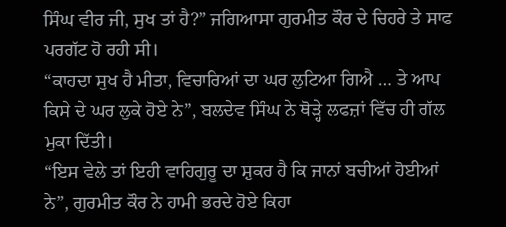ਸਿੰਘ ਵੀਰ ਜੀ, ਸੁਖ ਤਾਂ ਹੈ?” ਜਗਿਆਸਾ ਗੁਰਮੀਤ ਕੌਰ ਦੇ ਚਿਹਰੇ ਤੇ ਸਾਫ ਪਰਗੱਟ ਹੋ ਰਹੀ ਸੀ।
“ਕਾਹਦਾ ਸੁਖ ਹੈ ਮੀਤਾ, ਵਿਚਾਰਿਆਂ ਦਾ ਘਰ ਲੁਟਿਆ ਗਿਐ … ਤੇ ਆਪ ਕਿਸੇ ਦੇ ਘਰ ਲੁਕੇ ਹੋਏ ਨੇ”, ਬਲਦੇਵ ਸਿੰਘ ਨੇ ਥੋੜ੍ਹੇ ਲਫਜ਼ਾਂ ਵਿੱਚ ਹੀ ਗੱਲ ਮੁਕਾ ਦਿੱਤੀ।
“ਇਸ ਵੇਲੇ ਤਾਂ ਇਹੀ ਵਾਹਿਗੁਰੂ ਦਾ ਸ਼ੁਕਰ ਹੈ ਕਿ ਜਾਨਾਂ ਬਚੀਆਂ ਹੋਈਆਂ ਨੇ”, ਗੁਰਮੀਤ ਕੌਰ ਨੇ ਹਾਮੀ ਭਰਦੇ ਹੋਏ ਕਿਹਾ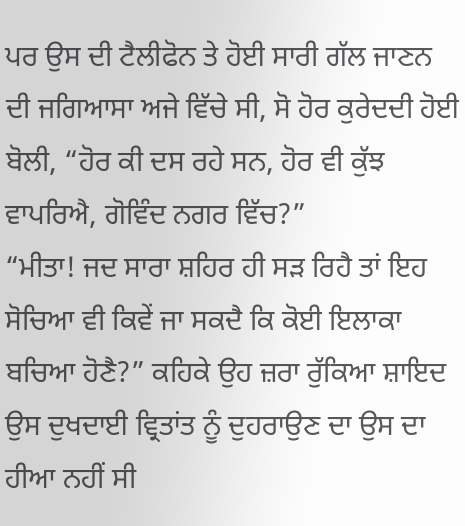ਪਰ ਉਸ ਦੀ ਟੈਲੀਫੋਨ ਤੇ ਹੋਈ ਸਾਰੀ ਗੱਲ ਜਾਣਨ ਦੀ ਜਗਿਆਸਾ ਅਜੇ ਵਿੱਚੇ ਸੀ, ਸੋ ਹੋਰ ਕੁਰੇਦਦੀ ਹੋਈ ਬੋਲੀ, “ਹੋਰ ਕੀ ਦਸ ਰਹੇ ਸਨ, ਹੋਰ ਵੀ ਕੁੱਝ ਵਾਪਰਿਐ, ਗੋਵਿੰਦ ਨਗਰ ਵਿੱਚ?”
“ਮੀਤਾ! ਜਦ ਸਾਰਾ ਸ਼ਹਿਰ ਹੀ ਸੜ ਰਿਹੈ ਤਾਂ ਇਹ ਸੋਚਿਆ ਵੀ ਕਿਵੇਂ ਜਾ ਸਕਦੈ ਕਿ ਕੋਈ ਇਲਾਕਾ ਬਚਿਆ ਹੋਣੈ?” ਕਹਿਕੇ ਉਹ ਜ਼ਰਾ ਰੁੱਕਿਆ ਸ਼ਾਇਦ ਉਸ ਦੁਖਦਾਈ ਵ੍ਰਿਤਾਂਤ ਨੂੰ ਦੁਹਰਾਉਣ ਦਾ ਉਸ ਦਾ ਹੀਆ ਨਹੀਂ ਸੀ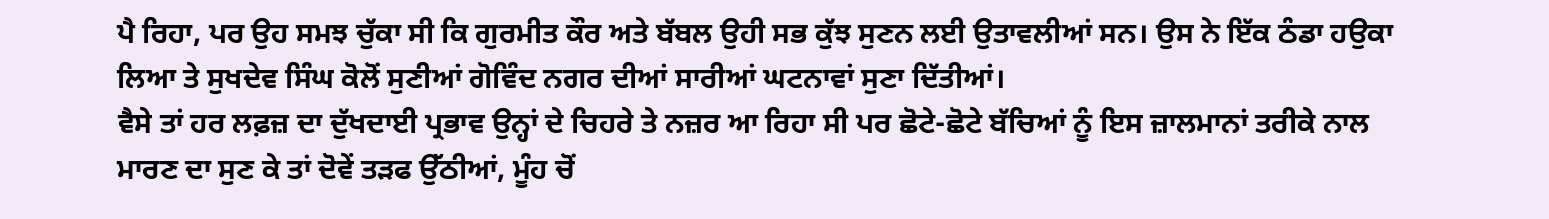ਪੈ ਰਿਹਾ, ਪਰ ਉਹ ਸਮਝ ਚੁੱਕਾ ਸੀ ਕਿ ਗੁਰਮੀਤ ਕੌਰ ਅਤੇ ਬੱਬਲ ਉਹੀ ਸਭ ਕੁੱਝ ਸੁਣਨ ਲਈ ਉਤਾਵਲੀਆਂ ਸਨ। ਉਸ ਨੇ ਇੱਕ ਠੰਡਾ ਹਉਕਾ ਲਿਆ ਤੇ ਸੁਖਦੇਵ ਸਿੰਘ ਕੋਲੋਂ ਸੁਣੀਆਂ ਗੋਵਿੰਦ ਨਗਰ ਦੀਆਂ ਸਾਰੀਆਂ ਘਟਨਾਵਾਂ ਸੁਣਾ ਦਿੱਤੀਆਂ।
ਵੈਸੇ ਤਾਂ ਹਰ ਲਫ਼ਜ਼ ਦਾ ਦੁੱਖਦਾਈ ਪ੍ਰਭਾਵ ਉਨ੍ਹਾਂ ਦੇ ਚਿਹਰੇ ਤੇ ਨਜ਼ਰ ਆ ਰਿਹਾ ਸੀ ਪਰ ਛੋਟੇ-ਛੋਟੇ ਬੱਚਿਆਂ ਨੂੰ ਇਸ ਜ਼ਾਲਮਾਨਾਂ ਤਰੀਕੇ ਨਾਲ ਮਾਰਣ ਦਾ ਸੁਣ ਕੇ ਤਾਂ ਦੋਵੇਂ ਤੜਫ ਉੱਠੀਆਂ, ਮੂੰਹ ਚੋਂ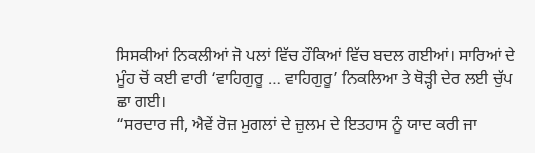ਸਿਸਕੀਆਂ ਨਿਕਲੀਆਂ ਜੋ ਪਲਾਂ ਵਿੱਚ ਹੌਕਿਆਂ ਵਿੱਚ ਬਦਲ ਗਈਆਂ। ਸਾਰਿਆਂ ਦੇ ਮੂੰਹ ਚੋਂ ਕਈ ਵਾਰੀ ‘ਵਾਹਿਗੁਰੂ … ਵਾਹਿਗੁਰੂ’ ਨਿਕਲਿਆ ਤੇ ਥੋੜ੍ਹੀ ਦੇਰ ਲਈ ਚੁੱਪ ਛਾ ਗਈ।
“ਸਰਦਾਰ ਜੀ, ਐਵੇਂ ਰੋਜ਼ ਮੁਗਲਾਂ ਦੇ ਜ਼ੁਲਮ ਦੇ ਇਤਹਾਸ ਨੂੰ ਯਾਦ ਕਰੀ ਜਾ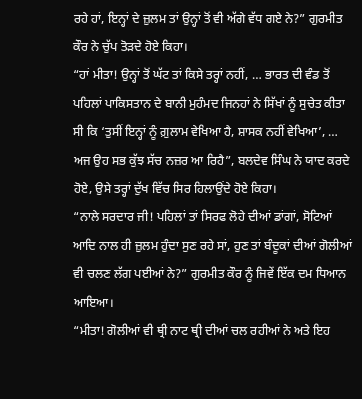ਰਹੇ ਹਾਂ, ਇਨ੍ਹਾਂ ਦੇ ਜ਼ੁਲਮ ਤਾਂ ਉਨ੍ਹਾਂ ਤੋਂ ਵੀ ਅੱਗੇ ਵੱਧ ਗਏ ਨੇ?” ਗੁਰਮੀਤ ਕੌਰ ਨੇ ਚੁੱਪ ਤੋੜਦੇ ਹੋਏ ਕਿਹਾ।
“ਹਾਂ ਮੀਤਾ! ਉਨ੍ਹਾਂ ਤੋਂ ਘੱਟ ਤਾਂ ਕਿਸੇ ਤਰ੍ਹਾਂ ਨਹੀਂ, … ਭਾਰਤ ਦੀ ਵੰਡ ਤੋਂ ਪਹਿਲਾਂ ਪਾਕਿਸਤਾਨ ਦੇ ਬਾਨੀ ਮੁਹੰਮਦ ਜਿਨਹਾਂ ਨੇ ਸਿੱਖਾਂ ਨੂੰ ਸੁਚੇਤ ਕੀਤਾ ਸੀ ਕਿ ‘ਤੁਸੀਂ ਇਨ੍ਹਾਂ ਨੂੰ ਗ਼ੁਲਾਮ ਵੇਖਿਆ ਹੈ, ਸ਼ਾਸਕ ਨਹੀਂ ਵੇਖਿਆ’, … ਅਜ ਉਹ ਸਭ ਕੁੱਝ ਸੱਚ ਨਜ਼ਰ ਆ ਰਿਹੈ”, ਬਲਦੇਵ ਸਿੰਘ ਨੇ ਯਾਦ ਕਰਦੇ ਹੋਏ, ਉਸੇ ਤਰ੍ਹਾਂ ਦੁੱਖ ਵਿੱਚ ਸਿਰ ਹਿਲਾਉਂਦੇ ਹੋਏ ਕਿਹਾ।
“ਨਾਲੇ ਸਰਦਾਰ ਜੀ! ਪਹਿਲਾਂ ਤਾਂ ਸਿਰਫ ਲੋਹੇ ਦੀਆਂ ਡਾਂਗਾਂ, ਸੋਟਿਆਂ ਆਦਿ ਨਾਲ ਹੀ ਜ਼ੁਲਮ ਹੁੰਦਾ ਸੁਣ ਰਹੇ ਸਾਂ, ਹੁਣ ਤਾਂ ਬੰਦੂਕਾਂ ਦੀਆਂ ਗੋਲੀਆਂ ਵੀ ਚਲਣ ਲੱਗ ਪਈਆਂ ਨੇ?” ਗੁਰਮੀਤ ਕੌਰ ਨੂੰ ਜਿਵੇਂ ਇੱਕ ਦਮ ਧਿਆਨ ਆਇਆ।
“ਮੀਤਾ! ਗੋਲੀਆਂ ਵੀ ਥ੍ਰੀ ਨਾਟ ਥ੍ਰੀ ਦੀਆਂ ਚਲ ਰਹੀਆਂ ਨੇ ਅਤੇ ਇਹ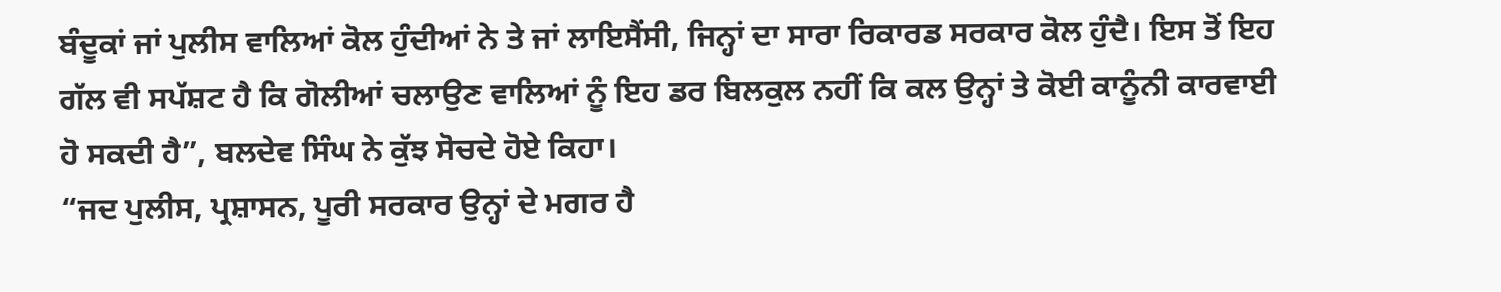ਬੰਦੂਕਾਂ ਜਾਂ ਪੁਲੀਸ ਵਾਲਿਆਂ ਕੋਲ ਹੁੰਦੀਆਂ ਨੇ ਤੇ ਜਾਂ ਲਾਇਸੈਂਸੀ, ਜਿਨ੍ਹਾਂ ਦਾ ਸਾਰਾ ਰਿਕਾਰਡ ਸਰਕਾਰ ਕੋਲ ਹੁੰਦੈ। ਇਸ ਤੋਂ ਇਹ ਗੱਲ ਵੀ ਸਪੱਸ਼ਟ ਹੈ ਕਿ ਗੋਲੀਆਂ ਚਲਾਉਣ ਵਾਲਿਆਂ ਨੂੰ ਇਹ ਡਰ ਬਿਲਕੁਲ ਨਹੀਂ ਕਿ ਕਲ ਉਨ੍ਹਾਂ ਤੇ ਕੋਈ ਕਾਨੂੰਨੀ ਕਾਰਵਾਈ ਹੋ ਸਕਦੀ ਹੈ”, ਬਲਦੇਵ ਸਿੰਘ ਨੇ ਕੁੱਝ ਸੋਚਦੇ ਹੋਏ ਕਿਹਾ।
“ਜਦ ਪੁਲੀਸ, ਪ੍ਰਸ਼ਾਸਨ, ਪੂਰੀ ਸਰਕਾਰ ਉਨ੍ਹਾਂ ਦੇ ਮਗਰ ਹੈ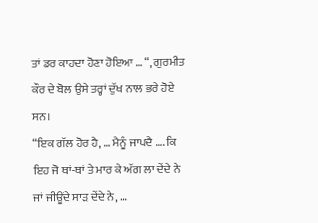ਤਾਂ ਡਰ ਕਾਹਦਾ ਹੋਣਾ ਹੋਇਆ … “, ਗੁਰਮੀਤ ਕੌਰ ਦੇ ਬੋਲ ਉਸੇ ਤਰ੍ਹਾਂ ਦੁੱਖ ਨਾਲ ਭਰੇ ਹੋਏ ਸਨ।
“ਇਕ ਗੱਲ ਹੋਰ ਹੈ, … ਮੈਨੂੰ ਜਾਪਦੈ …. ਕਿ ਇਹ ਜੋ ਥਾਂ-ਥਾਂ ਤੇ ਮਾਰ ਕੇ ਅੱਗ ਲਾ ਦੇਂਦੇ ਨੇ ਜਾਂ ਜੀਊਂਦੇ ਸਾੜ ਦੇਂਦੇ ਨੇ, …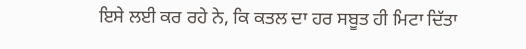ਇਸੇ ਲਈ ਕਰ ਰਹੇ ਨੇ, ਕਿ ਕਤਲ ਦਾ ਹਰ ਸਬੂਤ ਹੀ ਮਿਟਾ ਦਿੱਤਾ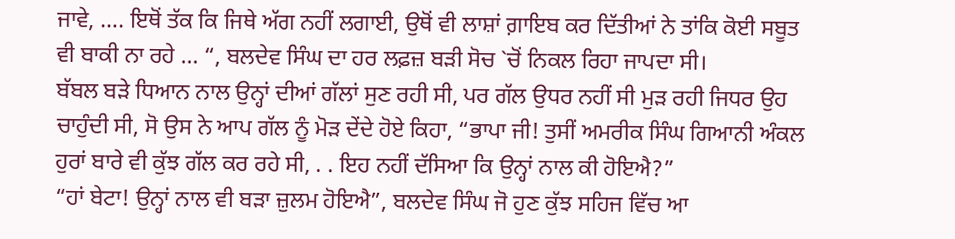ਜਾਵੇ, …. ਇਥੋਂ ਤੱਕ ਕਿ ਜਿਥੇ ਅੱਗ ਨਹੀਂ ਲਗਾਈ, ਉਥੋਂ ਵੀ ਲਾਸ਼ਾਂ ਗ਼ਾਇਬ ਕਰ ਦਿੱਤੀਆਂ ਨੇ ਤਾਂਕਿ ਕੋਈ ਸਬੂਤ ਵੀ ਬਾਕੀ ਨਾ ਰਹੇ … “, ਬਲਦੇਵ ਸਿੰਘ ਦਾ ਹਰ ਲਫ਼ਜ਼ ਬੜੀ ਸੋਚ `ਚੋਂ ਨਿਕਲ ਰਿਹਾ ਜਾਪਦਾ ਸੀ।
ਬੱਬਲ ਬੜੇ ਧਿਆਨ ਨਾਲ ਉਨ੍ਹਾਂ ਦੀਆਂ ਗੱਲਾਂ ਸੁਣ ਰਹੀ ਸੀ, ਪਰ ਗੱਲ ਉਧਰ ਨਹੀਂ ਸੀ ਮੁੜ ਰਹੀ ਜਿਧਰ ਉਹ ਚਾਹੁੰਦੀ ਸੀ, ਸੋ ਉਸ ਨੇ ਆਪ ਗੱਲ ਨੂੰ ਮੋੜ ਦੇਂਦੇ ਹੋਏ ਕਿਹਾ, “ਭਾਪਾ ਜੀ! ਤੁਸੀਂ ਅਮਰੀਕ ਸਿੰਘ ਗਿਆਨੀ ਅੰਕਲ ਹੁਰਾਂ ਬਾਰੇ ਵੀ ਕੁੱਝ ਗੱਲ ਕਰ ਰਹੇ ਸੀ, . . ਇਹ ਨਹੀਂ ਦੱਸਿਆ ਕਿ ਉਨ੍ਹਾਂ ਨਾਲ ਕੀ ਹੋਇਐ?”
“ਹਾਂ ਬੇਟਾ! ਉਨ੍ਹਾਂ ਨਾਲ ਵੀ ਬੜਾ ਜ਼ੁਲਮ ਹੋਇਐ”, ਬਲਦੇਵ ਸਿੰਘ ਜੋ ਹੁਣ ਕੁੱਝ ਸਹਿਜ ਵਿੱਚ ਆ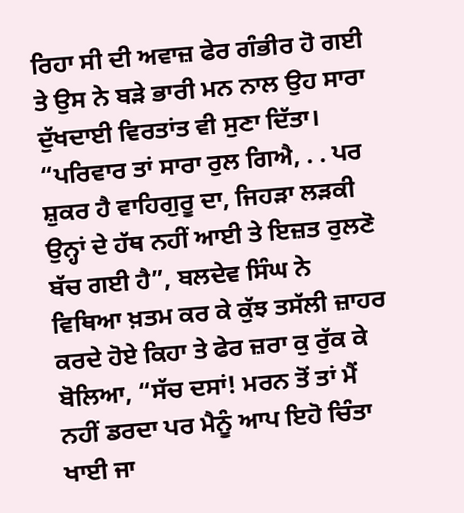ਰਿਹਾ ਸੀ ਦੀ ਅਵਾਜ਼ ਫੇਰ ਗੰਭੀਰ ਹੋ ਗਈ ਤੇ ਉਸ ਨੇ ਬੜੇ ਭਾਰੀ ਮਨ ਨਾਲ ਉਹ ਸਾਰਾ ਦੁੱਖਦਾਈ ਵਿਰਤਾਂਤ ਵੀ ਸੁਣਾ ਦਿੱਤਾ।
“ਪਰਿਵਾਰ ਤਾਂ ਸਾਰਾ ਰੁਲ ਗਿਐ, . . ਪਰ ਸ਼ੁਕਰ ਹੈ ਵਾਹਿਗੁਰੂ ਦਾ, ਜਿਹੜਾ ਲੜਕੀ ਉਨ੍ਹਾਂ ਦੇ ਹੱਥ ਨਹੀਂ ਆਈ ਤੇ ਇਜ਼ਤ ਰੁਲਣੋ ਬੱਚ ਗਈ ਹੈ”, ਬਲਦੇਵ ਸਿੰਘ ਨੇ ਵਿਥਿਆ ਖ਼ਤਮ ਕਰ ਕੇ ਕੁੱਝ ਤਸੱਲੀ ਜ਼ਾਹਰ ਕਰਦੇ ਹੋਏ ਕਿਹਾ ਤੇ ਫੇਰ ਜ਼ਰਾ ਕੁ ਰੁੱਕ ਕੇ ਬੋਲਿਆ, “ਸੱਚ ਦਸਾਂ! ਮਰਨ ਤੋਂ ਤਾਂ ਮੈਂ ਨਹੀਂ ਡਰਦਾ ਪਰ ਮੈਨੂੰ ਆਪ ਇਹੋ ਚਿੰਤਾ ਖਾਈ ਜਾ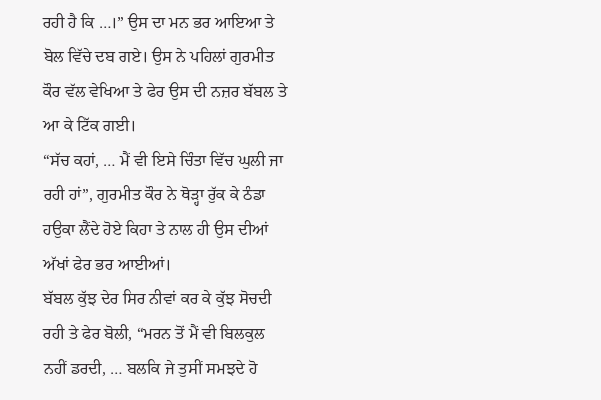ਰਹੀ ਹੈ ਕਿ …।” ਉਸ ਦਾ ਮਨ ਭਰ ਆਇਆ ਤੇ ਬੋਲ ਵਿੱਚੇ ਦਬ ਗਏ। ਉਸ ਨੇ ਪਹਿਲਾਂ ਗੁਰਮੀਤ ਕੌਰ ਵੱਲ ਵੇਖਿਆ ਤੇ ਫੇਰ ਉਸ ਦੀ ਨਜ਼ਰ ਬੱਬਲ ਤੇ ਆ ਕੇ ਟਿੱਕ ਗਈ।
“ਸੱਚ ਕਹਾਂ, … ਮੈਂ ਵੀ ਇਸੇ ਚਿੰਤਾ ਵਿੱਚ ਘੁਲੀ ਜਾ ਰਹੀ ਹਾਂ”, ਗੁਰਮੀਤ ਕੌਰ ਨੇ ਥੋੜ੍ਹਾ ਰੁੱਕ ਕੇ ਠੰਡਾ ਹਉਕਾ ਲੈਂਦੇ ਹੋਏ ਕਿਹਾ ਤੇ ਨਾਲ ਹੀ ਉਸ ਦੀਆਂ ਅੱਖਾਂ ਫੇਰ ਭਰ ਆਈਆਂ।
ਬੱਬਲ ਕੁੱਝ ਦੇਰ ਸਿਰ ਨੀਵਾਂ ਕਰ ਕੇ ਕੁੱਝ ਸੋਚਦੀ ਰਹੀ ਤੇ ਫੇਰ ਬੋਲੀ, “ਮਰਨ ਤੋਂ ਮੈਂ ਵੀ ਬਿਲਕੁਲ ਨਹੀਂ ਡਰਦੀ, … ਬਲਕਿ ਜੇ ਤੁਸੀਂ ਸਮਝਦੇ ਹੋ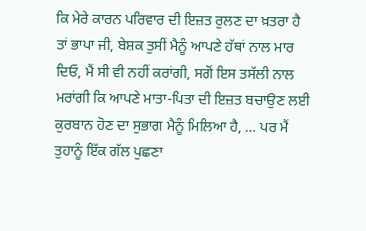ਕਿ ਮੇਰੇ ਕਾਰਨ ਪਰਿਵਾਰ ਦੀ ਇਜ਼ਤ ਰੁਲਣ ਦਾ ਖ਼ਤਰਾ ਹੈ ਤਾਂ ਭਾਪਾ ਜੀ, ਬੇਸ਼ਕ ਤੁਸੀਂ ਮੈਨੂੰ ਆਪਣੇ ਹੱਥਾਂ ਨਾਲ ਮਾਰ ਦਿਓ, ਮੈਂ ਸੀ ਵੀ ਨਹੀਂ ਕਰਾਂਗੀ, ਸਗੋਂ ਇਸ ਤਸੱਲੀ ਨਾਲ ਮਰਾਂਗੀ ਕਿ ਆਪਣੇ ਮਾਤਾ-ਪਿਤਾ ਦੀ ਇਜ਼ਤ ਬਚਾਉਣ ਲਈ ਕੁਰਬਾਨ ਹੋਣ ਦਾ ਸੁਭਾਗ ਮੈਨੂੰ ਮਿਲਿਆ ਹੈ, … ਪਰ ਮੈਂ ਤੁਹਾਨੂੰ ਇੱਕ ਗੱਲ ਪੁਛਣਾ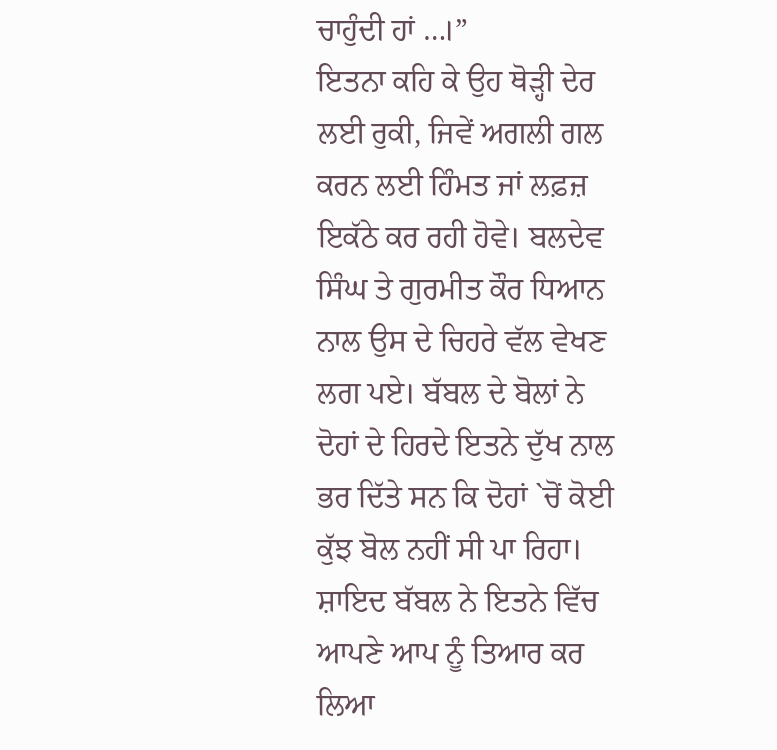ਚਾਹੁੰਦੀ ਹਾਂ …।”
ਇਤਨਾ ਕਹਿ ਕੇ ਉਹ ਥੋੜ੍ਹੀ ਦੇਰ ਲਈ ਰੁਕੀ, ਜਿਵੇਂ ਅਗਲੀ ਗਲ ਕਰਨ ਲਈ ਹਿੰਮਤ ਜਾਂ ਲਫ਼ਜ਼ ਇਕੱਠੇ ਕਰ ਰਹੀ ਹੋਵੇ। ਬਲਦੇਵ ਸਿੰਘ ਤੇ ਗੁਰਮੀਤ ਕੌਰ ਧਿਆਨ ਨਾਲ ਉਸ ਦੇ ਚਿਹਰੇ ਵੱਲ ਵੇਖਣ ਲਗ ਪਏ। ਬੱਬਲ ਦੇ ਬੋਲਾਂ ਨੇ ਦੋਹਾਂ ਦੇ ਹਿਰਦੇ ਇਤਨੇ ਦੁੱਖ ਨਾਲ ਭਰ ਦਿੱਤੇ ਸਨ ਕਿ ਦੋਹਾਂ `ਚੋਂ ਕੋਈ ਕੁੱਝ ਬੋਲ ਨਹੀਂ ਸੀ ਪਾ ਰਿਹਾ।
ਸ਼ਾਇਦ ਬੱਬਲ ਨੇ ਇਤਨੇ ਵਿੱਚ ਆਪਣੇ ਆਪ ਨੂੰ ਤਿਆਰ ਕਰ ਲਿਆ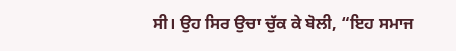ਸੀ। ਉਹ ਸਿਰ ਉਚਾ ਚੁੱਕ ਕੇ ਬੋਲੀ, “ਇਹ ਸਮਾਜ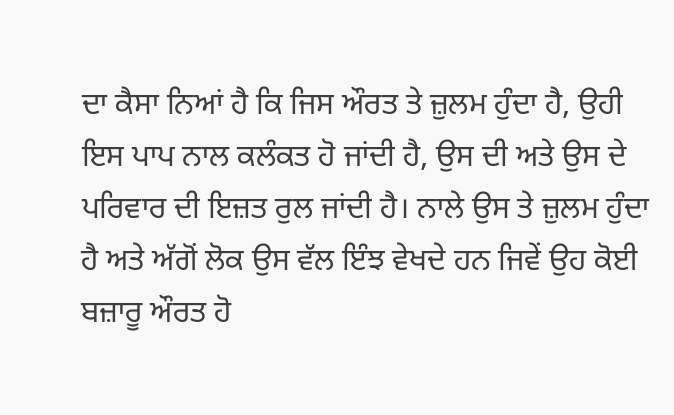ਦਾ ਕੈਸਾ ਨਿਆਂ ਹੈ ਕਿ ਜਿਸ ਔਰਤ ਤੇ ਜ਼ੁਲਮ ਹੁੰਦਾ ਹੈ, ਉਹੀ ਇਸ ਪਾਪ ਨਾਲ ਕਲੰਕਤ ਹੋ ਜਾਂਦੀ ਹੈ, ਉਸ ਦੀ ਅਤੇ ਉਸ ਦੇ ਪਰਿਵਾਰ ਦੀ ਇਜ਼ਤ ਰੁਲ ਜਾਂਦੀ ਹੈ। ਨਾਲੇ ਉਸ ਤੇ ਜ਼ੁਲਮ ਹੁੰਦਾ ਹੈ ਅਤੇ ਅੱਗੋਂ ਲੋਕ ਉਸ ਵੱਲ ਇੰਝ ਵੇਖਦੇ ਹਨ ਜਿਵੇਂ ਉਹ ਕੋਈ ਬਜ਼ਾਰੂ ਔਰਤ ਹੋ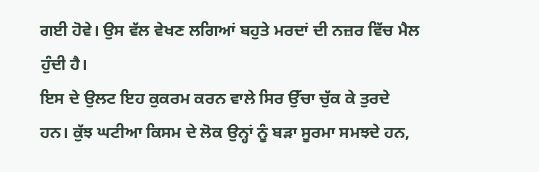ਗਈ ਹੋਵੇ। ਉਸ ਵੱਲ ਵੇਖਣ ਲਗਿਆਂ ਬਹੁਤੇ ਮਰਦਾਂ ਦੀ ਨਜ਼ਰ ਵਿੱਚ ਮੈਲ ਹੁੰਦੀ ਹੈ।
ਇਸ ਦੇ ਉਲਟ ਇਹ ਕੁਕਰਮ ਕਰਨ ਵਾਲੇ ਸਿਰ ਉੱਚਾ ਚੁੱਕ ਕੇ ਤੁਰਦੇ ਹਨ। ਕੁੱਝ ਘਟੀਆ ਕਿਸਮ ਦੇ ਲੋਕ ਉਨ੍ਹਾਂ ਨੂੰ ਬੜਾ ਸੂਰਮਾ ਸਮਝਦੇ ਹਨ,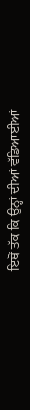ਇਥੋਂ ਤੱਕ ਕਿ ਉਨ੍ਹਾਂ ਦੀਆਂ ਵੱਡਿਆਈਆਂ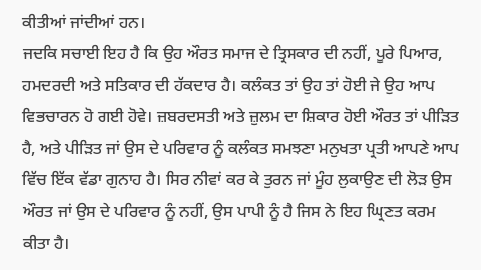ਕੀਤੀਆਂ ਜਾਂਦੀਆਂ ਹਨ।
ਜਦਕਿ ਸਚਾਈ ਇਹ ਹੈ ਕਿ ਉਹ ਔਰਤ ਸਮਾਜ ਦੇ ਤ੍ਰਿਸਕਾਰ ਦੀ ਨਹੀਂ, ਪੂਰੇ ਪਿਆਰ, ਹਮਦਰਦੀ ਅਤੇ ਸਤਿਕਾਰ ਦੀ ਹੱਕਦਾਰ ਹੈ। ਕਲੰਕਤ ਤਾਂ ਉਹ ਤਾਂ ਹੋਈ ਜੇ ਉਹ ਆਪ ਵਿਭਚਾਰਨ ਹੋ ਗਈ ਹੋਵੇ। ਜ਼ਬਰਦਸਤੀ ਅਤੇ ਜ਼ੁਲਮ ਦਾ ਸ਼ਿਕਾਰ ਹੋਈ ਔਰਤ ਤਾਂ ਪੀੜਿਤ ਹੈ, ਅਤੇ ਪੀੜਿਤ ਜਾਂ ਉਸ ਦੇ ਪਰਿਵਾਰ ਨੂੰ ਕਲੰਕਤ ਸਮਝਣਾ ਮਨੁਖਤਾ ਪ੍ਰਤੀ ਆਪਣੇ ਆਪ ਵਿੱਚ ਇੱਕ ਵੱਡਾ ਗੁਨਾਹ ਹੈ। ਸਿਰ ਨੀਵਾਂ ਕਰ ਕੇ ਤੁਰਨ ਜਾਂ ਮੂੰਹ ਲੁਕਾਉਣ ਦੀ ਲੋੜ ਉਸ ਔਰਤ ਜਾਂ ਉਸ ਦੇ ਪਰਿਵਾਰ ਨੂੰ ਨਹੀਂ, ਉਸ ਪਾਪੀ ਨੂੰ ਹੈ ਜਿਸ ਨੇ ਇਹ ਘ੍ਰਿਣਤ ਕਰਮ ਕੀਤਾ ਹੈ।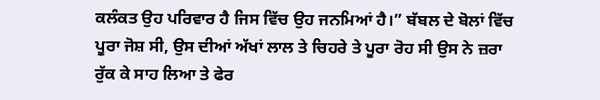ਕਲੰਕਤ ਉਹ ਪਰਿਵਾਰ ਹੈ ਜਿਸ ਵਿੱਚ ਉਹ ਜਨਮਿਆਂ ਹੈ।” ਬੱਬਲ ਦੇ ਬੋਲਾਂ ਵਿੱਚ ਪੂਰਾ ਜੋਸ਼ ਸੀ, ਉਸ ਦੀਆਂ ਅੱਖਾਂ ਲਾਲ ਤੇ ਚਿਹਰੇ ਤੇ ਪੂਰਾ ਰੋਹ ਸੀ ਉਸ ਨੇ ਜ਼ਰਾ ਰੁੱਕ ਕੇ ਸਾਹ ਲਿਆ ਤੇ ਫੇਰ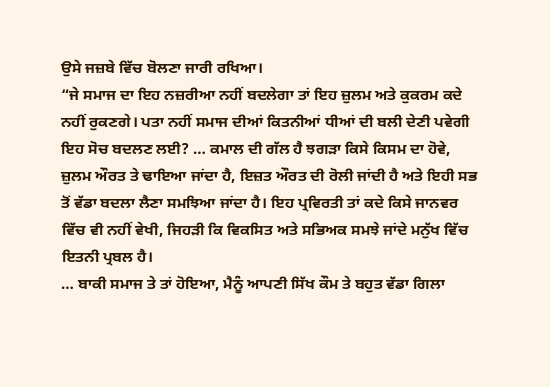ਉਸੇ ਜਜ਼ਬੇ ਵਿੱਚ ਬੋਲਣਾ ਜਾਰੀ ਰਖਿਆ।
“ਜੇ ਸਮਾਜ ਦਾ ਇਹ ਨਜ਼ਰੀਆ ਨਹੀਂ ਬਦਲੇਗਾ ਤਾਂ ਇਹ ਜ਼ੁਲਮ ਅਤੇ ਕੁਕਰਮ ਕਦੇ ਨਹੀਂ ਰੁਕਣਗੇ। ਪਤਾ ਨਹੀਂ ਸਮਾਜ ਦੀਆਂ ਕਿਤਨੀਆਂ ਧੀਆਂ ਦੀ ਬਲੀ ਦੇਣੀ ਪਵੇਗੀ ਇਹ ਸੋਚ ਬਦਲਣ ਲਈ? … ਕਮਾਲ ਦੀ ਗੱਲ ਹੈ ਝਗੜਾ ਕਿਸੇ ਕਿਸਮ ਦਾ ਹੋਵੇ, ਜ਼ੁਲਮ ਔਰਤ ਤੇ ਢਾਇਆ ਜਾਂਦਾ ਹੈ, ਇਜ਼ਤ ਔਰਤ ਦੀ ਰੋਲੀ ਜਾਂਦੀ ਹੈ ਅਤੇ ਇਹੀ ਸਭ ਤੋਂ ਵੱਡਾ ਬਦਲਾ ਲੈਣਾ ਸਮਝਿਆ ਜਾਂਦਾ ਹੈ। ਇਹ ਪ੍ਰਵਿਰਤੀ ਤਾਂ ਕਦੇ ਕਿਸੇ ਜਾਨਵਰ ਵਿੱਚ ਵੀ ਨਹੀਂ ਵੇਖੀ, ਜਿਹੜੀ ਕਿ ਵਿਕਸਿਤ ਅਤੇ ਸਭਿਅਕ ਸਮਝੇ ਜਾਂਦੇ ਮਨੁੱਖ ਵਿੱਚ ਇਤਨੀ ਪ੍ਰਬਲ ਹੈ।
… ਬਾਕੀ ਸਮਾਜ ਤੇ ਤਾਂ ਹੋਇਆ, ਮੈਨੂੰ ਆਪਣੀ ਸਿੱਖ ਕੌਮ ਤੇ ਬਹੁਤ ਵੱਡਾ ਗਿਲਾ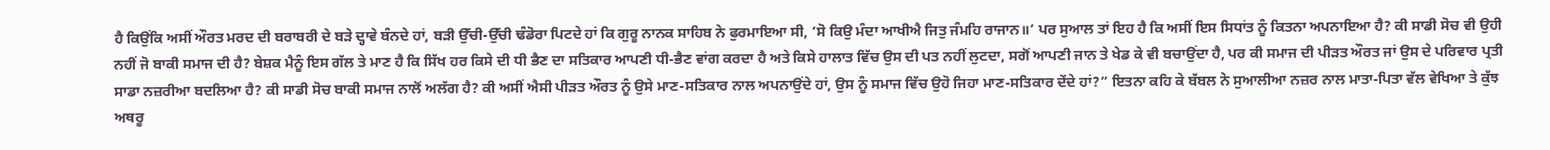ਹੈ ਕਿਉਂਕਿ ਅਸੀਂ ਔਰਤ ਮਰਦ ਦੀ ਬਰਾਬਰੀ ਦੇ ਬੜੇ ਦ੍ਹਾਵੇ ਬੰਨਦੇ ਹਾਂ, ਬੜੀ ਉੱਚੀ-ਉੱਚੀ ਢੰਡੋਰਾ ਪਿਟਦੇ ਹਾਂ ਕਿ ਗੁਰੂ ਨਾਨਕ ਸਾਹਿਬ ਨੇ ਫੁਰਮਾਇਆ ਸੀ, ‘ਸੋ ਕਿਉ ਮੰਦਾ ਆਖੀਐ ਜਿਤੁ ਜੰਮਹਿ ਰਾਜਾਨ॥’ ਪਰ ਸੁਆਲ ਤਾਂ ਇਹ ਹੈ ਕਿ ਅਸੀਂ ਇਸ ਸਿਧਾਂਤ ਨੂੰ ਕਿਤਨਾ ਅਪਨਾਇਆ ਹੈ? ਕੀ ਸਾਡੀ ਸੋਚ ਵੀ ਉਹੀ ਨਹੀਂ ਜੋ ਬਾਕੀ ਸਮਾਜ ਦੀ ਹੈ? ਬੇਸ਼ਕ ਮੈਨੂੰ ਇਸ ਗੱਲ ਤੇ ਮਾਣ ਹੈ ਕਿ ਸਿੱਖ ਹਰ ਕਿਸੇ ਦੀ ਧੀ ਭੈਣ ਦਾ ਸਤਿਕਾਰ ਆਪਣੀ ਧੀ-ਭੈਣ ਵਾਂਗ ਕਰਦਾ ਹੈ ਅਤੇ ਕਿਸੇ ਹਾਲਾਤ ਵਿੱਚ ਉਸ ਦੀ ਪਤ ਨਹੀਂ ਲੁਟਦਾ, ਸਗੋਂ ਆਪਣੀ ਜਾਨ ਤੇ ਖੇਡ ਕੇ ਵੀ ਬਚਾਉਂਦਾ ਹੈ, ਪਰ ਕੀ ਸਮਾਜ ਦੀ ਪੀੜਤ ਔਰਤ ਜਾਂ ਉਸ ਦੇ ਪਰਿਵਾਰ ਪ੍ਰਤੀ ਸਾਡਾ ਨਜ਼ਰੀਆ ਬਦਲਿਆ ਹੈ? ਕੀ ਸਾਡੀ ਸੋਚ ਬਾਕੀ ਸਮਾਜ ਨਾਲੋਂ ਅਲੱਗ ਹੈ? ਕੀ ਅਸੀਂ ਐਸੀ ਪੀੜਤ ਔਰਤ ਨੂੰ ਉਸੇ ਮਾਣ-ਸਤਿਕਾਰ ਨਾਲ ਅਪਨਾਉਂਦੇ ਹਾਂ, ਉਸ ਨੂੰ ਸਮਾਜ ਵਿੱਚ ਉਹੋ ਜਿਹਾ ਮਾਣ-ਸਤਿਕਾਰ ਦੇਂਦੇ ਹਾਂ?” ਇਤਨਾ ਕਹਿ ਕੇ ਬੱਬਲ ਨੇ ਸੁਆਲੀਆ ਨਜ਼ਰ ਨਾਲ ਮਾਤਾ-ਪਿਤਾ ਵੱਲ ਵੇਖਿਆ ਤੇ ਕੁੱਝ ਅਥਰੂ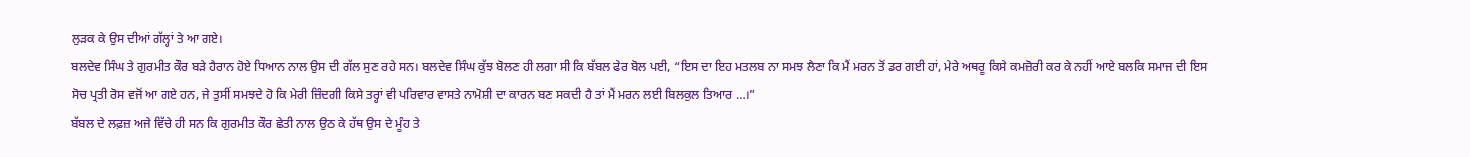ਲੁੜਕ ਕੇ ਉਸ ਦੀਆਂ ਗੱਲ੍ਹਾਂ ਤੇ ਆ ਗਏ।
ਬਲਦੇਵ ਸਿੰਘ ਤੇ ਗੁਰਮੀਤ ਕੌਰ ਬੜੇ ਹੈਰਾਨ ਹੋਏ ਧਿਆਨ ਨਾਲ ਉਸ ਦੀ ਗੱਲ ਸੁਣ ਰਹੇ ਸਨ। ਬਲਦੇਵ ਸਿੰਘ ਕੁੱਝ ਬੋਲਣ ਹੀ ਲਗਾ ਸੀ ਕਿ ਬੱਬਲ ਫੇਰ ਬੋਲ ਪਈ, “ਇਸ ਦਾ ਇਹ ਮਤਲਬ ਨਾ ਸਮਝ ਲੈਣਾ ਕਿ ਮੈਂ ਮਰਨ ਤੋਂ ਡਰ ਗਈ ਹਾਂ, ਮੇਰੇ ਅਥਰੂ ਕਿਸੇ ਕਮਜ਼ੋਰੀ ਕਰ ਕੇ ਨਹੀਂ ਆਏ ਬਲਕਿ ਸਮਾਜ ਦੀ ਇਸ ਸੋਚ ਪ੍ਰਤੀ ਰੋਸ ਵਜੋਂ ਆ ਗਏ ਹਨ, ਜੇ ਤੁਸੀਂ ਸਮਝਦੇ ਹੋ ਕਿ ਮੇਰੀ ਜ਼ਿੰਦਗੀ ਕਿਸੇ ਤਰ੍ਹਾਂ ਵੀ ਪਰਿਵਾਰ ਵਾਸਤੇ ਨਾਮੋਸ਼ੀ ਦਾ ਕਾਰਨ ਬਣ ਸਕਦੀ ਹੈ ਤਾਂ ਮੈਂ ਮਰਨ ਲਈ ਬਿਲਕੁਲ ਤਿਆਰ …।”
ਬੱਬਲ ਦੇ ਲਫ਼ਜ਼ ਅਜੇ ਵਿੱਚੇ ਹੀ ਸਨ ਕਿ ਗੁਰਮੀਤ ਕੌਰ ਛੇਤੀ ਨਾਲ ਉਠ ਕੇ ਹੱਥ ਉਸ ਦੇ ਮੂੰਹ ਤੇ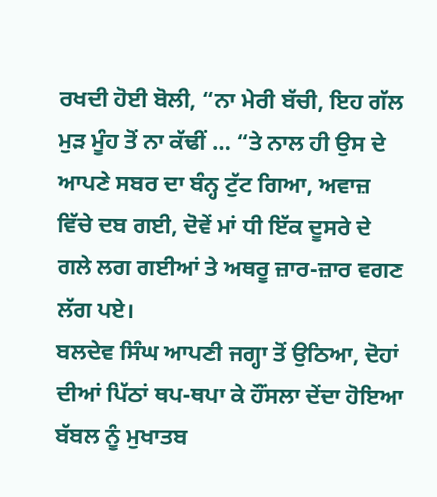ਰਖਦੀ ਹੋਈ ਬੋਲੀ, “ਨਾ ਮੇਰੀ ਬੱਚੀ, ਇਹ ਗੱਲ ਮੁੜ ਮੂੰਹ ਤੋਂ ਨਾ ਕੱਢੀਂ … “ਤੇ ਨਾਲ ਹੀ ਉਸ ਦੇ ਆਪਣੇ ਸਬਰ ਦਾ ਬੰਨ੍ਹ ਟੁੱਟ ਗਿਆ, ਅਵਾਜ਼ ਵਿੱਚੇ ਦਬ ਗਈ, ਦੋਵੇਂ ਮਾਂ ਧੀ ਇੱਕ ਦੂਸਰੇ ਦੇ ਗਲੇ ਲਗ ਗਈਆਂ ਤੇ ਅਥਰੂ ਜ਼ਾਰ-ਜ਼ਾਰ ਵਗਣ ਲੱਗ ਪਏ।
ਬਲਦੇਵ ਸਿੰਘ ਆਪਣੀ ਜਗ੍ਹਾ ਤੋਂ ਉਠਿਆ, ਦੋਹਾਂ ਦੀਆਂ ਪਿੱਠਾਂ ਥਪ-ਥਪਾ ਕੇ ਹੌਂਸਲਾ ਦੇਂਦਾ ਹੋਇਆ ਬੱਬਲ ਨੂੰ ਮੁਖਾਤਬ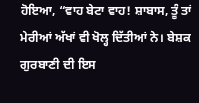ਹੋਇਆ, “ਵਾਹ ਬੇਟਾ ਵਾਹ! ਸ਼ਾਬਾਸ, ਤੂੰ ਤਾਂ ਮੇਰੀਆਂ ਅੱਖਾਂ ਵੀ ਖੋਲ੍ਹ ਦਿੱਤੀਆਂ ਨੇ। ਬੇਸ਼ਕ ਗੁਰਬਾਣੀ ਦੀ ਇਸ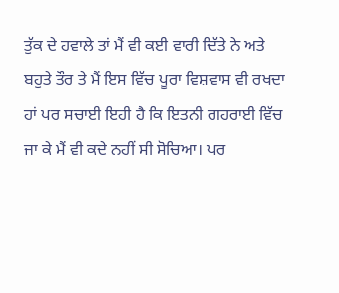ਤੁੱਕ ਦੇ ਹਵਾਲੇ ਤਾਂ ਮੈਂ ਵੀ ਕਈ ਵਾਰੀ ਦਿੱਤੇ ਨੇ ਅਤੇ ਬਹੁਤੇ ਤੌਰ ਤੇ ਮੈਂ ਇਸ ਵਿੱਚ ਪੂਰਾ ਵਿਸ਼ਵਾਸ ਵੀ ਰਖਦਾ ਹਾਂ ਪਰ ਸਚਾਈ ਇਹੀ ਹੈ ਕਿ ਇਤਨੀ ਗਹਰਾਈ ਵਿੱਚ ਜਾ ਕੇ ਮੈਂ ਵੀ ਕਦੇ ਨਹੀਂ ਸੀ ਸੋਚਿਆ। ਪਰ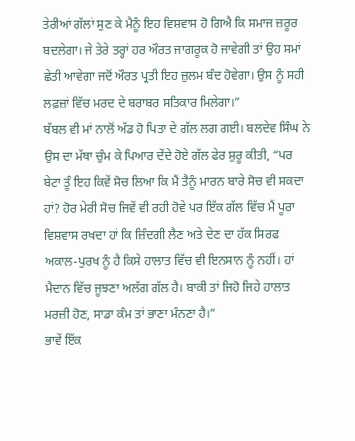ਤੇਰੀਆਂ ਗੱਲਾਂ ਸੁਣ ਕੇ ਮੈਨੂੰ ਇਹ ਵਿਸ਼ਵਾਸ ਹੋ ਗਿਐ ਕਿ ਸਮਾਜ ਜ਼ਰੂਰ ਬਦਲੇਗਾ। ਜੇ ਤੇਰੇ ਤਰ੍ਹਾਂ ਹਰ ਔਰਤ ਜਾਗਰੂਕ ਹੋ ਜਾਵੇਗੀ ਤਾਂ ਉਹ ਸਮਾਂ ਛੇਤੀ ਆਵੇਗਾ ਜਦੋਂ ਔਰਤ ਪ੍ਰਤੀ ਇਹ ਜ਼ੁਲਮ ਬੰਦ ਹੋਵੇਗਾ। ਉਸ ਨੂੰ ਸਹੀ ਲਫ਼ਜ਼ਾਂ ਵਿੱਚ ਮਰਦ ਦੇ ਬਰਾਬਰ ਸਤਿਕਾਰ ਮਿਲੇਗਾ।”
ਬੱਬਲ ਵੀ ਮਾਂ ਨਾਲੋਂ ਅੱਡ ਹੋ ਪਿਤਾ ਦੇ ਗੱਲ ਲਗ ਗਈ। ਬਲਦੇਵ ਸਿੰਘ ਨੇ ਉਸ ਦਾ ਮੱਥਾ ਚੁੰਮ ਕੇ ਪਿਆਰ ਦੇਂਦੇ ਹੋਏ ਗੱਲ ਫੇਰ ਸ਼ੁਰੂ ਕੀਤੀ, “ਪਰ ਬੇਟਾ ਤੂੰ ਇਹ ਕਿਵੇਂ ਸੋਚ ਲਿਆ ਕਿ ਮੈਂ ਤੈਨੂੰ ਮਾਰਨ ਬਾਰੇ ਸੋਚ ਵੀ ਸਕਦਾ ਹਾਂ? ਹੋਰ ਮੇਰੀ ਸੋਚ ਜਿਵੇਂ ਵੀ ਰਹੀ ਹੋਵੇ ਪਰ ਇੱਕ ਗੱਲ ਵਿੱਚ ਮੈਂ ਪੂਰਾ ਵਿਸ਼ਵਾਸ ਰਖਦਾ ਹਾਂ ਕਿ ਜ਼ਿੰਦਗੀ ਲੈਣ ਅਤੇ ਦੇਣ ਦਾ ਹੱਕ ਸਿਰਫ ਅਕਾਲ-ਪੁਰਖ ਨੂੰ ਹੈ ਕਿਸੇ ਹਾਲਾਤ ਵਿੱਚ ਵੀ ਇਨਸਾਨ ਨੂੰ ਨਹੀਂ। ਹਾਂ ਮੈਦਾਨ ਵਿੱਚ ਜੂਝਣਾ ਅਲੱਗ ਗੱਲ ਹੈ। ਬਾਕੀ ਤਾਂ ਜਿਹੋ ਜਿਹੇ ਹਾਲਾਤ ਮਰਜ਼ੀ ਹੋਣ, ਸਾਡਾ ਕੰਮ ਤਾਂ ਭਾਣਾ ਮੰਨਣਾ ਹੈ।”
ਭਾਵੇਂ ਇੱਕ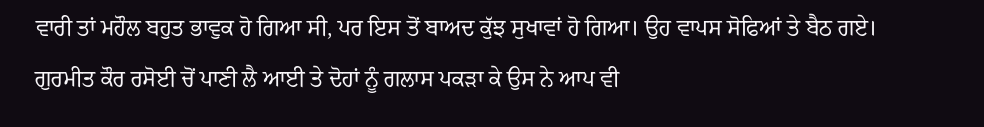ਵਾਰੀ ਤਾਂ ਮਹੌਲ ਬਹੁਤ ਭਾਵੁਕ ਹੋ ਗਿਆ ਸੀ, ਪਰ ਇਸ ਤੋਂ ਬਾਅਦ ਕੁੱਝ ਸੁਖਾਵਾਂ ਹੋ ਗਿਆ। ਉਹ ਵਾਪਸ ਸੋਫਿਆਂ ਤੇ ਬੈਠ ਗਏ। ਗੁਰਮੀਤ ਕੌਰ ਰਸੋਈ ਚੋਂ ਪਾਣੀ ਲੈ ਆਈ ਤੇ ਦੋਹਾਂ ਨੂੰ ਗਲਾਸ ਪਕੜਾ ਕੇ ਉਸ ਨੇ ਆਪ ਵੀ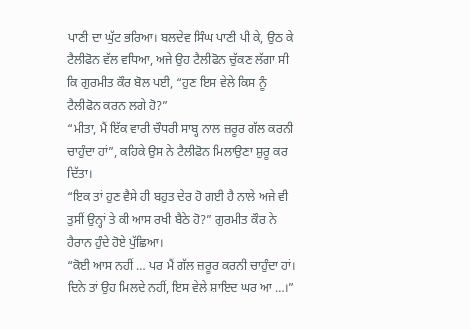ਪਾਣੀ ਦਾ ਘੁੱਟ ਭਰਿਆ। ਬਲਦੇਵ ਸਿੰਘ ਪਾਣੀ ਪੀ ਕੇ, ਉਠ ਕੇ ਟੈਲੀਫੋਨ ਵੱਲ ਵਧਿਆ, ਅਜੇ ਉਹ ਟੈਲੀਫੋਨ ਚੁੱਕਣ ਲੱਗਾ ਸੀ ਕਿ ਗੁਰਮੀਤ ਕੌਰ ਬੋਲ ਪਈ, “ਹੁਣ ਇਸ ਵੇਲੇ ਕਿਸ ਨੂੰ ਟੈਲੀਫੋਨ ਕਰਨ ਲਗੇ ਹੋ?”
“ਮੀਤਾ, ਮੈਂ ਇੱਕ ਵਾਰੀ ਚੌਧਰੀ ਸਾਬ੍ਹ ਨਾਲ ਜ਼ਰੂਰ ਗੱਲ ਕਰਨੀ ਚਾਹੁੰਦਾ ਹਾਂ”, ਕਹਿਕੇ ਉਸ ਨੇ ਟੈਲੀਫੋਨ ਮਿਲਾਉਣਾ ਸ਼ੁਰੂ ਕਰ ਦਿੱਤਾ।
“ਇਕ ਤਾਂ ਹੁਣ ਵੈਸੇ ਹੀ ਬਹੁਤ ਦੇਰ ਹੋ ਗਈ ਹੈ ਨਾਲੇ ਅਜੇ ਵੀ ਤੁਸੀਂ ਉਨ੍ਹਾਂ ਤੇ ਕੀ ਆਸ ਰਖੀ ਬੈਠੇ ਹੋ?” ਗੁਰਮੀਤ ਕੌਰ ਨੇ ਹੈਰਾਨ ਹੁੰਦੇ ਹੋਏ ਪੁੱਛਿਆ।
“ਕੋਈ ਆਸ ਨਹੀਂ … ਪਰ ਮੈਂ ਗੱਲ ਜ਼ਰੂਰ ਕਰਨੀ ਚਾਹੁੰਦਾ ਹਾਂ। ਦਿਨੇ ਤਾਂ ਉਹ ਮਿਲਦੇ ਨਹੀਂ, ਇਸ ਵੇਲੇ ਸ਼ਾਇਦ ਘਰ ਆ …।”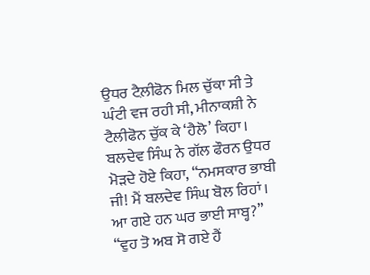ਉਧਰ ਟੈਲ਼ੀਫੋਨ ਮਿਲ ਚੁੱਕਾ ਸੀ ਤੇ ਘੰਟੀ ਵਜ ਰਹੀ ਸੀ, ਮੀਨਾਕਸ਼ੀ ਨੇ ਟੈਲੀਫੋਨ ਚੁੱਕ ਕੇ ‘ਹੈਲੋ’ ਕਿਹਾ।
ਬਲਦੇਵ ਸਿੰਘ ਨੇ ਗੱਲ ਫੌਰਨ ਉਧਰ ਮੋੜਦੇ ਹੋਏ ਕਿਹਾ, “ਨਮਸਕਾਰ ਭਾਬੀ ਜੀ! ਮੈਂ ਬਲਦੇਵ ਸਿੰਘ ਬੋਲ ਰਿਹਾਂ। ਆ ਗਏ ਹਨ ਘਰ ਭਾਈ ਸਾਬ੍ਹ?”
“ਵੁਹ ਤੋ ਅਬ ਸੋ ਗਏ ਹੈਂ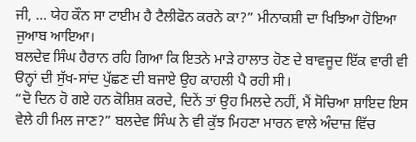ਜੀ, … ਯੇਹ ਕੌਨ ਸਾ ਟਾਈਮ ਹੈ ਟੈਲੀਫੋਨ ਕਰਨੇ ਕਾ?” ਮੀਨਾਕਸ਼ੀ ਦਾ ਖਿਝਿਆ ਹੋਇਆ ਜੁਆਬ ਆਇਆ।
ਬਲਦੇਵ ਸਿੰਘ ਹੈਰਾਨ ਰਹਿ ਗਿਆ ਕਿ ਇਤਨੇ ਮਾੜੇ ਹਾਲਾਤ ਹੋਣ ਦੇ ਬਾਵਜੂਦ ਇੱਕ ਵਾਰੀ ਵੀ ੳਨ੍ਹਾਂ ਦੀ ਸੁੱਖ-ਸਾਂਦ ਪੁੱਛਣ ਦੀ ਬਜਾਏ ਉਹ ਕਾਹਲੀ ਪੈ ਰਹੀ ਸੀ।
“ਦੋ ਦਿਨ ਹੋ ਗਏ ਹਨ ਕੋਸ਼ਿਸ਼ ਕਰਦੇ, ਦਿਨੇਂ ਤਾਂ ਉਹ ਮਿਲਦੇ ਨਹੀਂ, ਮੈਂ ਸੋਚਿਆ ਸ਼ਾਇਦ ਇਸ ਵੇਲੇ ਹੀ ਮਿਲ ਜਾਣ?” ਬਲਦੇਵ ਸਿੰਘ ਨੇ ਵੀ ਕੁੱਝ ਮਿਹਣਾ ਮਾਰਨ ਵਾਲੇ ਅੰਦਾਜ਼ ਵਿੱਚ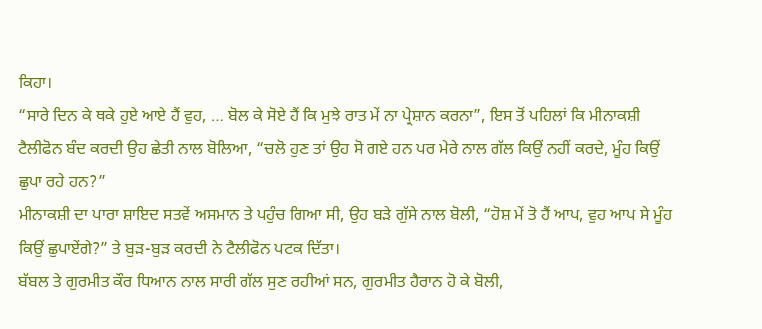ਕਿਹਾ।
“ਸਾਰੇ ਦਿਨ ਕੇ ਥਕੇ ਹੁਏ ਆਏ ਹੈਂ ਵੁਹ, … ਬੋਲ ਕੇ ਸੋਏ ਹੈਂ ਕਿ ਮੁਝੇ ਰਾਤ ਮੇਂ ਨਾ ਪ੍ਰੇਸ਼ਾਨ ਕਰਨਾ”, ਇਸ ਤੋਂ ਪਹਿਲਾਂ ਕਿ ਮੀਨਾਕਸ਼ੀ ਟੈਲੀਫੋਨ ਬੰਦ ਕਰਦੀ ਉਹ ਛੇਤੀ ਨਾਲ ਬੋਲਿਆ, “ਚਲੋ ਹੁਣ ਤਾਂ ਉਹ ਸੋ ਗਏ ਹਨ ਪਰ ਮੇਰੇ ਨਾਲ ਗੱਲ ਕਿਉਂ ਨਹੀਂ ਕਰਦੇ, ਮੂੰਹ ਕਿਉਂ ਛੁਪਾ ਰਹੇ ਹਨ?”
ਮੀਨਾਕਸ਼ੀ ਦਾ ਪਾਰਾ ਸ਼ਾਇਦ ਸਤਵੇਂ ਅਸਮਾਨ ਤੇ ਪਹੁੰਚ ਗਿਆ ਸੀ, ਉਹ ਬੜੇ ਗੁੱਸੇ ਨਾਲ ਬੋਲੀ, “ਹੋਸ਼ ਮੇਂ ਤੋ ਹੈਂ ਆਪ, ਵੁਹ ਆਪ ਸੇ ਮੂੰਹ ਕਿਉਂ ਛੁਪਾਏਂਗੇ?” ਤੇ ਬੁੜ-ਬੁੜ ਕਰਦੀ ਨੇ ਟੈਲੀਫੋਨ ਪਟਕ ਦਿੱਤਾ।
ਬੱਬਲ ਤੇ ਗੁਰਮੀਤ ਕੌਰ ਧਿਆਨ ਨਾਲ ਸਾਰੀ ਗੱਲ ਸੁਣ ਰਹੀਆਂ ਸਨ, ਗੁਰਮੀਤ ਹੈਰਾਨ ਹੋ ਕੇ ਬੋਲੀ,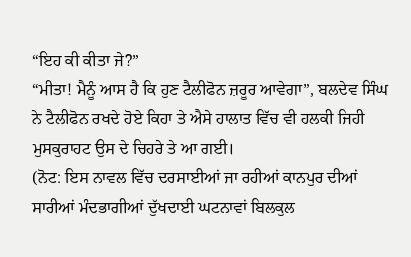“ਇਹ ਕੀ ਕੀਤਾ ਜੇ?”
“ਮੀਤਾ! ਮੈਨੂੰ ਆਸ ਹੈ ਕਿ ਹੁਣ ਟੈਲੀਫੋਨ ਜ਼ਰੂਰ ਆਵੇਗਾ”, ਬਲਦੇਵ ਸਿੰਘ ਨੇ ਟੈਲੀਫੋਨ ਰਖਦੇ ਹੋਏ ਕਿਹਾ ਤੇ ਐਸੇ ਹਾਲਾਤ ਵਿੱਚ ਵੀ ਹਲਕੀ ਜਿਹੀ ਮੁਸਕੁਰਾਹਟ ਉਸ ਦੇ ਚਿਹਰੇ ਤੇ ਆ ਗਈ।
(ਨੋਟ: ਇਸ ਨਾਵਲ ਵਿੱਚ ਦਰਸਾਈਆਂ ਜਾ ਰਹੀਆਂ ਕਾਨਪੁਰ ਦੀਆਂ ਸਾਰੀਆਂ ਮੰਦਭਾਗੀਆਂ ਦੁੱਖਦਾਈ ਘਟਨਾਵਾਂ ਬਿਲਕੁਲ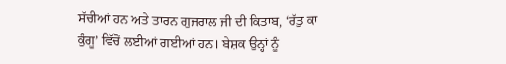ਸੱਚੀਆਂ ਹਨ ਅਤੇ ਤਾਰਨ ਗੁਜਰਾਲ ਜੀ ਦੀ ਕਿਤਾਬ, ‘ਰੱਤੁ ਕਾ ਕੁੰਗੂ’ ਵਿੱਚੋਂ ਲਈਆਂ ਗਈਆਂ ਹਨ। ਬੇਸ਼ਕ ਉਨ੍ਹਾਂ ਨੂੰ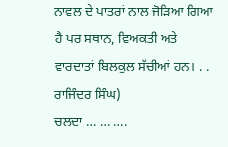ਨਾਵਲ ਦੇ ਪਾਤਰਾਂ ਨਾਲ ਜੋੜਿਆ ਗਿਆ ਹੈ ਪਰ ਸਥਾਨ, ਵਿਅਕਤੀ ਅਤੇ ਵਾਰਦਾਤਾਂ ਬਿਲਕੁਲ ਸੱਚੀਆਂ ਹਨ। . . ਰਾਜਿੰਦਰ ਸਿੰਘ)
ਚਲਦਾ … … ….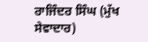ਰਾਜਿੰਦਰ ਸਿੰਘ (ਮੁੱਖ ਸੇਵਾਦਾਰ)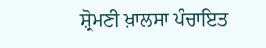ਸ਼੍ਰੋਮਣੀ ਖ਼ਾਲਸਾ ਪੰਚਾਇਤ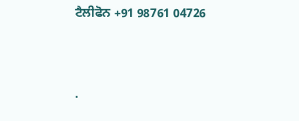ਟੈਲੀਫੋਨ +91 98761 04726




.